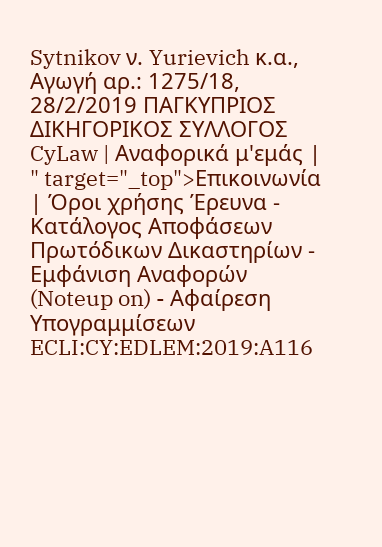Sytnikov ν. Yurievich κ.α., Αγωγή αρ.: 1275/18, 28/2/2019 ΠΑΓΚΥΠΡΙΟΣ ΔΙΚΗΓΟΡΙΚΟΣ ΣΥΛΛΟΓΟΣ CyLaw | Αναφορικά μ'εμάς | " target="_top">Επικοινωνία | Όροι χρήσης Έρευνα - Κατάλογος Αποφάσεων Πρωτόδικων Δικαστηρίων - Εμφάνιση Αναφορών (Noteup on) - Αφαίρεση Υπογραμμίσεων ECLI:CY:EDLEM:2019:A116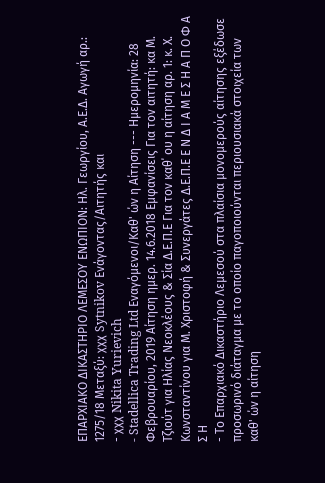ΕΠΑΡΧΙΑΚΟ ΔΙΚΑΣΤΗΡΙΟ ΛΕΜΕΣΟΥ ΕΝΩΠΙΟΝ: Ηλ. Γεωργίου, Α.Ε.Δ. Αγωγή αρ.: 1275/18 Μεταξύ: χχχ Sytnikov Ενάγοντας/Αιτητής και
- χχχ Nikita Yurievich
- Stadellica Trading Ltd Εναγόμενοι/Καθ' ών η Αίτηση --- Ημερομηνία: 28 Φεβρουαρίου, 2019 Aίτηση ημερ. 14.6.2018 Εμφανίσεις Για τον αιτητή: κα Μ. Τζιούτ για Ηλίας Νεοκλέους & Σία Δ.Ε.Π.Ε Για τον καθ΄ ου η αίτηση αρ. 1: κ. Χ. Κωνσταντίνου για Μ. Χριστοφή & Συνεργάτες Δ.Ε.Π.Ε Ε Ν Δ Ι Α Μ Ε Σ Η Α Π Ο Φ Α Σ Η
- Το Επαρχιακό Δικαστήριο Λεμεσού στα πλαίσια μονομερούς αίτησης εξέδωσε προσωρινό διάταγμα με το οποίο παγοποιούνται περιουσιακά στοιχεία των καθ' ών η αίτηση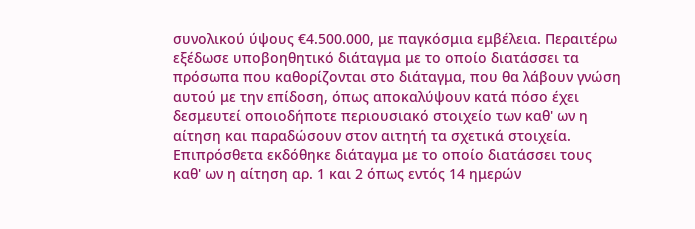συνολικού ύψους €4.500.000, με παγκόσμια εμβέλεια. Περαιτέρω εξέδωσε υποβοηθητικό διάταγμα με το οποίο διατάσσει τα πρόσωπα που καθορίζονται στο διάταγμα, που θα λάβουν γνώση αυτού με την επίδοση, όπως αποκαλύψουν κατά πόσο έχει δεσμευτεί οποιοδήποτε περιουσιακό στοιχείο των καθ' ων η αίτηση και παραδώσουν στον αιτητή τα σχετικά στοιχεία. Επιπρόσθετα εκδόθηκε διάταγμα με το οποίο διατάσσει τους καθ' ων η αίτηση αρ. 1 και 2 όπως εντός 14 ημερών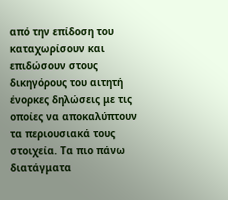από την επίδοση του καταχωρίσουν και επιδώσουν στους δικηγόρους του αιτητή ένορκες δηλώσεις με τις οποίες να αποκαλύπτουν τα περιουσιακά τους στοιχεία. Τα πιο πάνω διατάγματα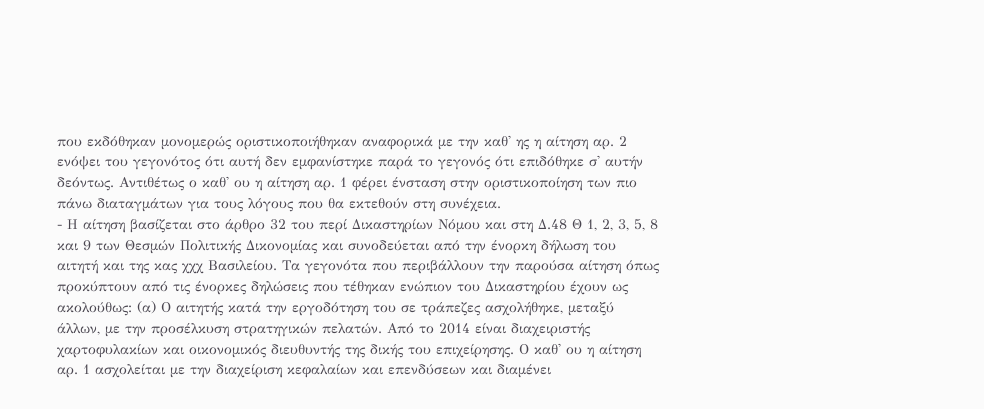που εκδόθηκαν μονομερώς οριστικοποιήθηκαν αναφορικά με την καθ' ης η αίτηση αρ. 2 ενόψει του γεγονότος ότι αυτή δεν εμφανίστηκε παρά το γεγονός ότι επιδόθηκε σ' αυτήν δεόντως. Αντιθέτως ο καθ' ου η αίτηση αρ. 1 φέρει ένσταση στην οριστικοποίηση των πιο πάνω διαταγμάτων για τους λόγους που θα εκτεθούν στη συνέχεια.
- Η αίτηση βασίζεται στο άρθρο 32 του περί Δικαστηρίων Νόμου και στη Δ.48 Θ 1, 2, 3, 5, 8 και 9 των Θεσμών Πολιτικής Δικονομίας και συνοδεύεται από την ένορκη δήλωση του αιτητή και της κας χχχ Βασιλείου. Τα γεγονότα που περιβάλλουν την παρούσα αίτηση όπως προκύπτουν από τις ένορκες δηλώσεις που τέθηκαν ενώπιον του Δικαστηρίου έχουν ως ακολούθως: (α) Ο αιτητής κατά την εργοδότηση του σε τράπεζες ασχολήθηκε, μεταξύ άλλων, με την προσέλκυση στρατηγικών πελατών. Από το 2014 είναι διαχειριστής χαρτοφυλακίων και οικονομικός διευθυντής της δικής του επιχείρησης. Ο καθ' ου η αίτηση αρ. 1 ασχολείται με την διαχείριση κεφαλαίων και επενδύσεων και διαμένει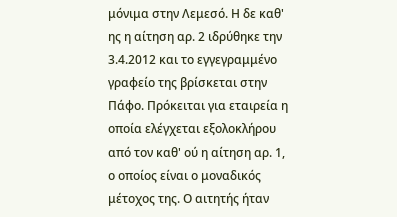μόνιμα στην Λεμεσό. Η δε καθ' ης η αίτηση αρ. 2 ιδρύθηκε την 3.4.2012 και το εγγεγραμμένο γραφείο της βρίσκεται στην Πάφο. Πρόκειται για εταιρεία η οποία ελέγχεται εξολοκλήρου από τον καθ' ού η αίτηση αρ. 1, ο οποίος είναι ο μοναδικός μέτοχος της. Ο αιτητής ήταν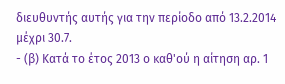διευθυντής αυτής για την περίοδο από 13.2.2014 μέχρι 30.7.
- (β) Κατά το έτος 2013 ο καθ'ού η αίτηση αρ. 1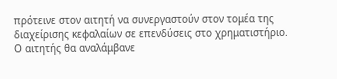πρότεινε στον αιτητή να συνεργαστούν στον τομέα της διαχείρισης κεφαλαίων σε επενδύσεις στο χρηματιστήριο. Ο αιτητής θα αναλάμβανε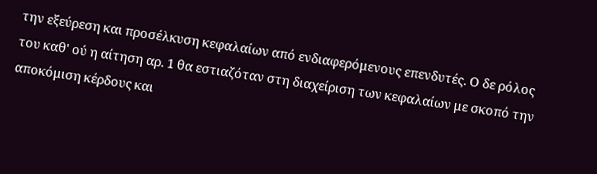την εξεύρεση και προσέλκυση κεφαλαίων από ενδιαφερόμενους επενδυτές. Ο δε ρόλος του καθ' ού η αίτηση αρ. 1 θα εστιαζόταν στη διαχείριση των κεφαλαίων με σκοπό την αποκόμιση κέρδους και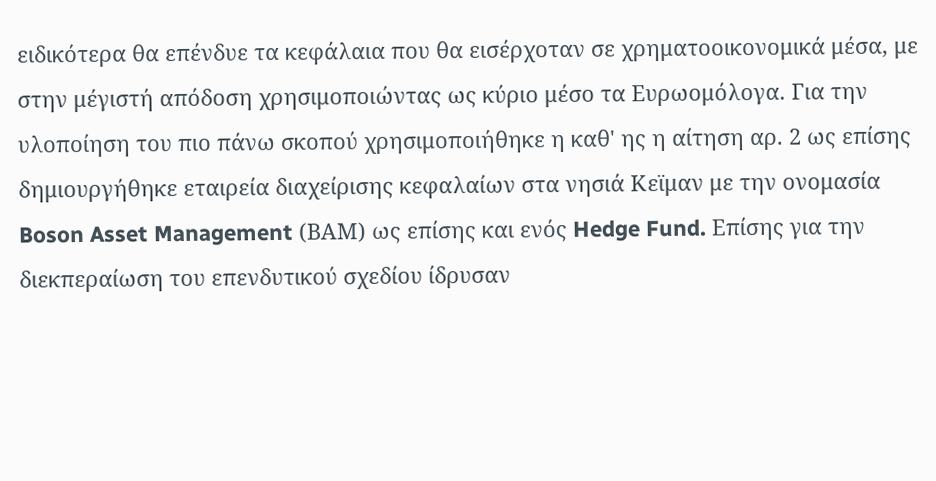ειδικότερα θα επένδυε τα κεφάλαια που θα εισέρχοταν σε χρηματοοικονομικά μέσα, με στην μέγιστή απόδοση χρησιμοποιώντας ως κύριο μέσο τα Ευρωομόλογα. Για την υλοποίηση του πιο πάνω σκοπού χρησιμοποιήθηκε η καθ' ης η αίτηση αρ. 2 ως επίσης δημιουργήθηκε εταιρεία διαχείρισης κεφαλαίων στα νησιά Κεϊμαν με την ονομασία Boson Asset Management (ΒΑΜ) ως επίσης και ενός Hedge Fund. Επίσης για την διεκπεραίωση του επενδυτικού σχεδίου ίδρυσαν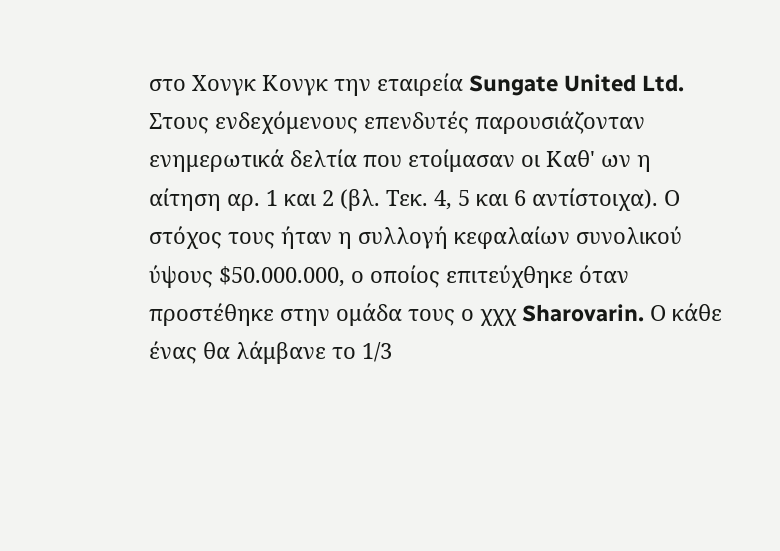στο Χονγκ Κονγκ την εταιρεία Sungate United Ltd. Στους ενδεχόμενους επενδυτές παρουσιάζονταν ενημερωτικά δελτία που ετοίμασαν οι Καθ' ων η αίτηση αρ. 1 και 2 (βλ. Τεκ. 4, 5 και 6 αντίστοιχα). Ο στόχος τους ήταν η συλλογή κεφαλαίων συνολικού ύψους $50.000.000, ο οποίος επιτεύχθηκε όταν προστέθηκε στην ομάδα τους ο χχχ Sharovarin. Ο κάθε ένας θα λάμβανε το 1/3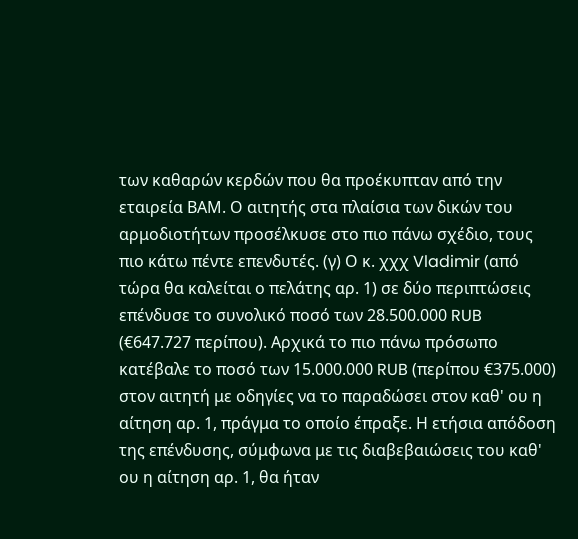των καθαρών κερδών που θα προέκυπταν από την εταιρεία ΒΑΜ. Ο αιτητής στα πλαίσια των δικών του αρμοδιοτήτων προσέλκυσε στο πιο πάνω σχέδιο, τους πιο κάτω πέντε επενδυτές. (γ) Ο κ. χχχ Vladimir (από τώρα θα καλείται ο πελάτης αρ. 1) σε δύο περιπτώσεις επένδυσε το συνολικό ποσό των 28.500.000 RUB (€647.727 περίπου). Αρχικά το πιο πάνω πρόσωπο κατέβαλε το ποσό των 15.000.000 RUB (περίπου €375.000) στον αιτητή με οδηγίες να το παραδώσει στον καθ' ου η αίτηση αρ. 1, πράγμα το οποίο έπραξε. Η ετήσια απόδοση της επένδυσης, σύμφωνα με τις διαβεβαιώσεις του καθ' ου η αίτηση αρ. 1, θα ήταν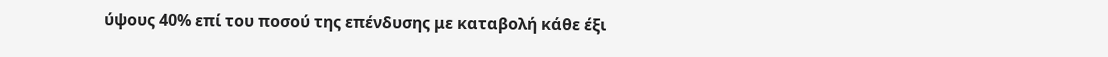ύψους 40% επί του ποσού της επένδυσης με καταβολή κάθε έξι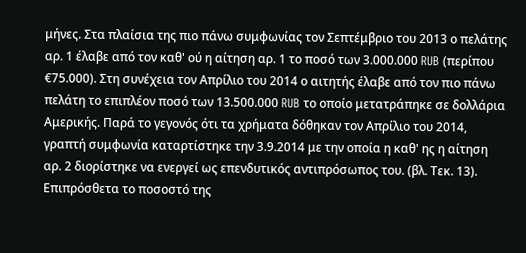μήνες. Στα πλαίσια της πιο πάνω συμφωνίας τον Σεπτέμβριο του 2013 ο πελάτης αρ. 1 έλαβε από τον καθ' ού η αίτηση αρ. 1 το ποσό των 3.000.000 RUB (περίπου €75.000). Στη συνέχεια τον Απρίλιο του 2014 ο αιτητής έλαβε από τον πιο πάνω πελάτη το επιπλέον ποσό των 13.500.000 RUB το οποίο μετατράπηκε σε δολλάρια Αμερικής. Παρά το γεγονός ότι τα χρήματα δόθηκαν τον Απρίλιο του 2014, γραπτή συμφωνία καταρτίστηκε την 3.9.2014 με την οποία η καθ' ης η αίτηση αρ. 2 διορίστηκε να ενεργεί ως επενδυτικός αντιπρόσωπος του. (βλ. Τεκ. 13). Επιπρόσθετα το ποσοστό της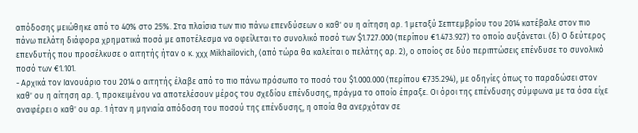απόδοσης μειώθηκε από το 40% στο 25%. Στα πλαίσια των πιο πάνω επενδύσεων ο καθ' ου η αίτηση αρ. 1 μεταξύ Σεπτεμβρίου του 2014 κατέβαλε στον πιο πάνω πελάτη διάφορα χρηματικά ποσά με αποτέλεσμα να οφείλεται το συνολικό ποσό των $1.727.000 (περίπου €1.473.927) το οποίο αυξάνεται. (δ) Ο δεύτερος επενδυτής που προσέλκυσε ο αιτητής ήταν ο κ. χχχ Mikhailovich, (από τώρα θα καλείται ο πελάτης αρ. 2), ο οποίος σε δύο περιπτώσεις επένδυσε το συνολικό ποσό των €1.101.
- Αρχικά τον Ιανουάριο του 2014 ο αιτητής έλαβε από το πιο πάνω πρόσωπο το ποσό του $1.000.000 (περίπου €735.294), με οδηγίες όπως το παραδώσει στον καθ' ου η αίτηση αρ. 1, προκειμένου να αποτελέσουν μέρος του σχεδίου επένδυσης, πράγμα το οποίο έπραξε. Οι όροι της επένδυσης σύμφωνα με τα όσα είχε αναφέρει ο καθ' ου αρ. 1 ήταν η μηνιαία απόδοση του ποσού της επένδυσης, η οποία θα ανερχόταν σε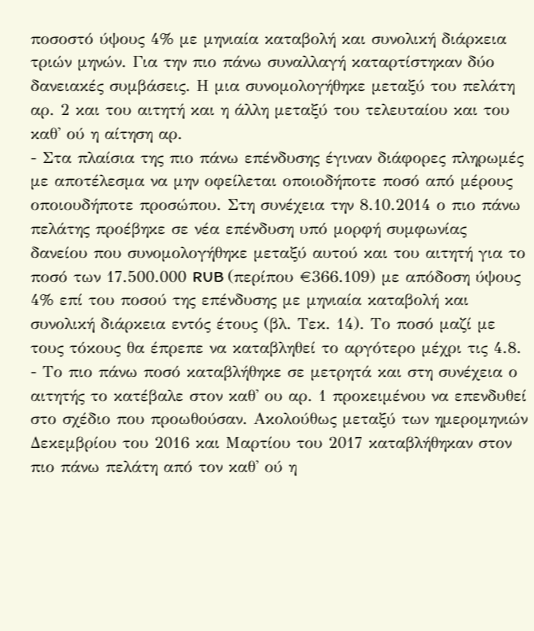ποσοστό ύψους 4% με μηνιαία καταβολή και συνολική διάρκεια τριών μηνών. Για την πιο πάνω συναλλαγή καταρτίστηκαν δύο δανειακές συμβάσεις. Η μια συνομολογήθηκε μεταξύ του πελάτη αρ. 2 και του αιτητή και η άλλη μεταξύ του τελευταίου και του καθ' ού η αίτηση αρ.
- Στα πλαίσια της πιο πάνω επένδυσης έγιναν διάφορες πληρωμές με αποτέλεσμα να μην οφείλεται οποιοδήποτε ποσό από μέρους οποιουδήποτε προσώπου. Στη συνέχεια την 8.10.2014 ο πιο πάνω πελάτης προέβηκε σε νέα επένδυση υπό μορφή συμφωνίας δανείου που συνομολογήθηκε μεταξύ αυτού και του αιτητή για το ποσό των 17.500.000 RUB (περίπου €366.109) με απόδοση ύψους 4% επί του ποσού της επένδυσης με μηνιαία καταβολή και συνολική διάρκεια εντός έτους (βλ. Τεκ. 14). Το ποσό μαζί με τους τόκους θα έπρεπε να καταβληθεί το αργότερο μέχρι τις 4.8.
- Το πιο πάνω ποσό καταβλήθηκε σε μετρητά και στη συνέχεια ο αιτητής το κατέβαλε στον καθ' ου αρ. 1 προκειμένου να επενδυθεί στο σχέδιο που προωθούσαν. Ακολούθως μεταξύ των ημερομηνιών Δεκεμβρίου του 2016 και Μαρτίου του 2017 καταβλήθηκαν στον πιο πάνω πελάτη από τον καθ' ού η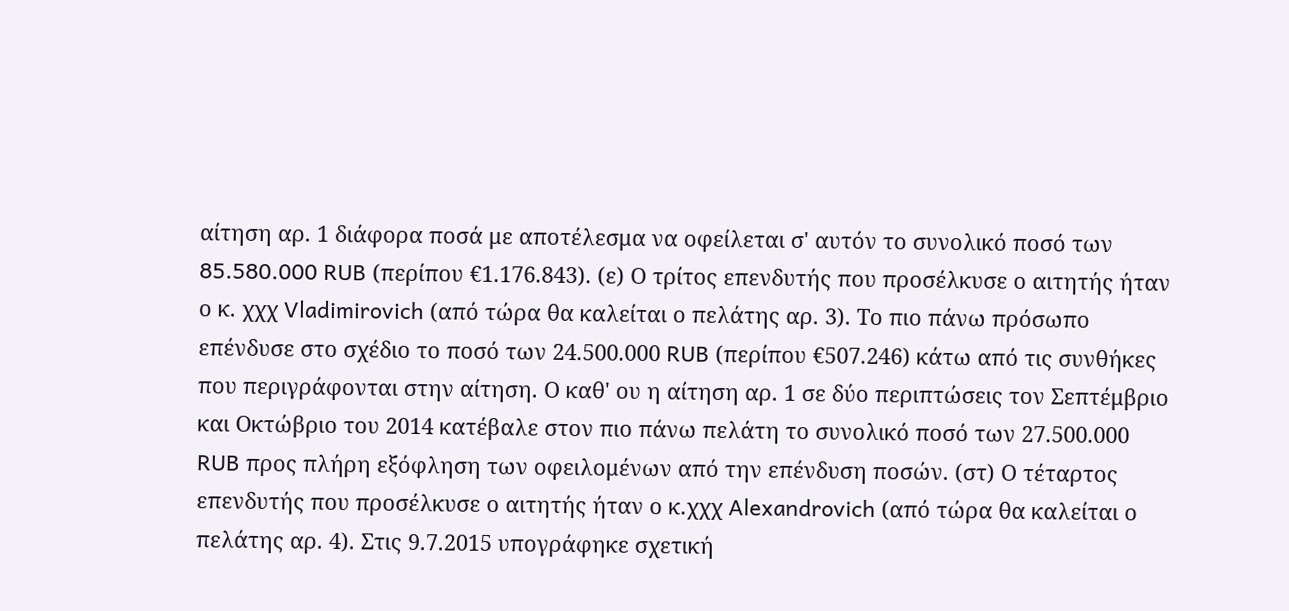αίτηση αρ. 1 διάφορα ποσά με αποτέλεσμα να οφείλεται σ' αυτόν το συνολικό ποσό των 85.580.000 RUB (περίπου €1.176.843). (ε) Ο τρίτος επενδυτής που προσέλκυσε ο αιτητής ήταν ο κ. χχχ Vladimirovich (από τώρα θα καλείται ο πελάτης αρ. 3). Το πιο πάνω πρόσωπο επένδυσε στο σχέδιο το ποσό των 24.500.000 RUB (περίπου €507.246) κάτω από τις συνθήκες που περιγράφονται στην αίτηση. Ο καθ' ου η αίτηση αρ. 1 σε δύο περιπτώσεις τον Σεπτέμβριο και Οκτώβριο του 2014 κατέβαλε στον πιο πάνω πελάτη το συνολικό ποσό των 27.500.000 RUB προς πλήρη εξόφληση των οφειλομένων από την επένδυση ποσών. (στ) Ο τέταρτος επενδυτής που προσέλκυσε ο αιτητής ήταν ο κ.χχχ Alexandrovich (από τώρα θα καλείται ο πελάτης αρ. 4). Στις 9.7.2015 υπογράφηκε σχετική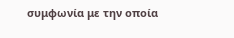συμφωνία με την οποία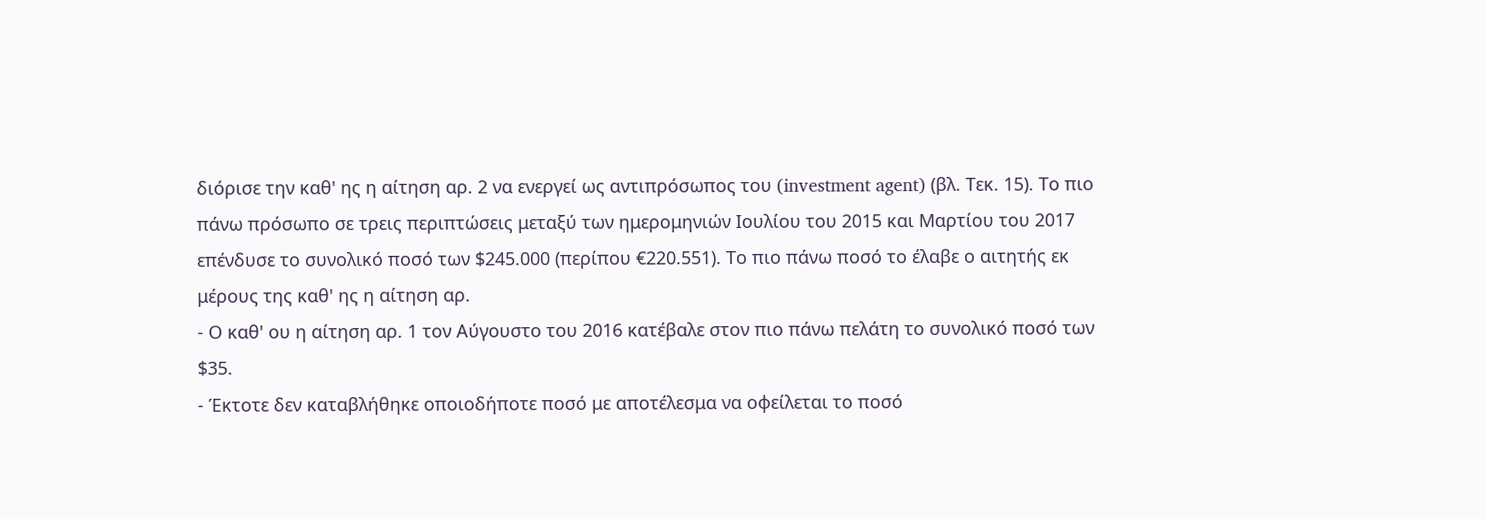διόρισε την καθ' ης η αίτηση αρ. 2 να ενεργεί ως αντιπρόσωπος του (investment agent) (βλ. Τεκ. 15). Το πιο πάνω πρόσωπο σε τρεις περιπτώσεις μεταξύ των ημερομηνιών Ιουλίου του 2015 και Μαρτίου του 2017 επένδυσε το συνολικό ποσό των $245.000 (περίπου €220.551). Το πιο πάνω ποσό το έλαβε ο αιτητής εκ μέρους της καθ' ης η αίτηση αρ.
- Ο καθ' ου η αίτηση αρ. 1 τον Αύγουστο του 2016 κατέβαλε στον πιο πάνω πελάτη το συνολικό ποσό των $35.
- Έκτοτε δεν καταβλήθηκε οποιοδήποτε ποσό με αποτέλεσμα να οφείλεται το ποσό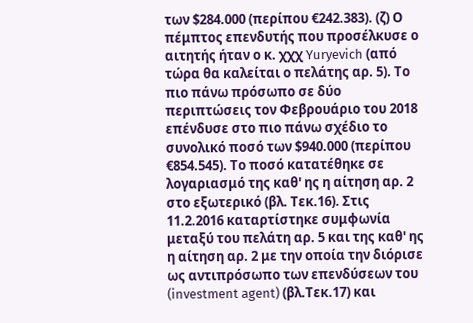των $284.000 (περίπου €242.383). (ζ) Ο πέμπτος επενδυτής που προσέλκυσε ο αιτητής ήταν ο κ. χχχ Yuryevich (από τώρα θα καλείται ο πελάτης αρ. 5). Το πιο πάνω πρόσωπο σε δύο περιπτώσεις τον Φεβρουάριο του 2018 επένδυσε στο πιο πάνω σχέδιο το συνολικό ποσό των $940.000 (περίπου €854.545). Το ποσό κατατέθηκε σε λογαριασμό της καθ' ης η αίτηση αρ. 2 στο εξωτερικό (βλ. Τεκ.16). Στις 11.2.2016 καταρτίστηκε συμφωνία μεταξύ του πελάτη αρ. 5 και της καθ' ης η αίτηση αρ. 2 με την οποία την διόρισε ως αντιπρόσωπο των επενδύσεων του (investment agent) (βλ.Τεκ.17) και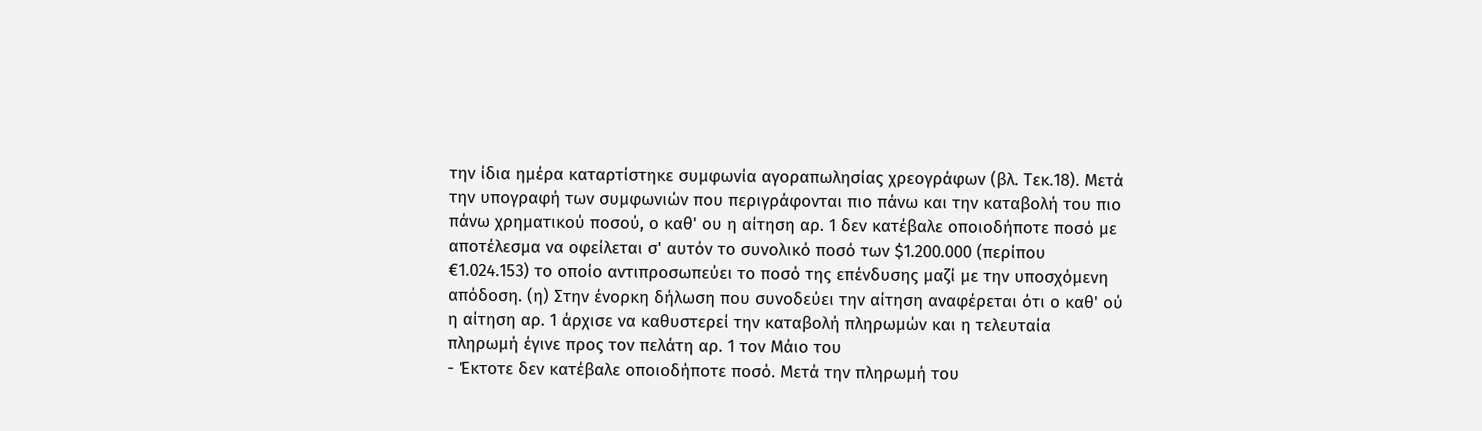την ίδια ημέρα καταρτίστηκε συμφωνία αγοραπωλησίας χρεογράφων (βλ. Τεκ.18). Μετά την υπογραφή των συμφωνιών που περιγράφονται πιο πάνω και την καταβολή του πιο πάνω χρηματικού ποσού, ο καθ' ου η αίτηση αρ. 1 δεν κατέβαλε οποιοδήποτε ποσό με αποτέλεσμα να οφείλεται σ' αυτόν το συνολικό ποσό των $1.200.000 (περίπου €1.024.153) το οποίο αντιπροσωπεύει το ποσό της επένδυσης μαζί με την υποσχόμενη απόδοση. (η) Στην ένορκη δήλωση που συνοδεύει την αίτηση αναφέρεται ότι ο καθ' ού η αίτηση αρ. 1 άρχισε να καθυστερεί την καταβολή πληρωμών και η τελευταία πληρωμή έγινε προς τον πελάτη αρ. 1 τον Μάιο του
- Έκτοτε δεν κατέβαλε οποιοδήποτε ποσό. Μετά την πληρωμή του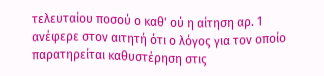τελευταίου ποσού ο καθ' ού η αίτηση αρ. 1 ανέφερε στον αιτητή ότι ο λόγος για τον οποίο παρατηρείται καθυστέρηση στις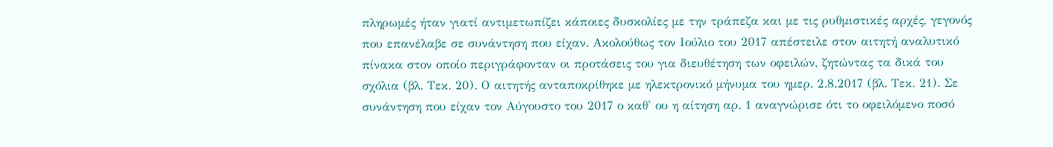πληρωμές ήταν γιατί αντιμετωπίζει κάποιες δυσκολίες με την τράπεζα και με τις ρυθμιστικές αρχές, γεγονός που επανέλαβε σε συνάντηση που είχαν. Ακολούθως τον Ιούλιο του 2017 απέστειλε στον αιτητή αναλυτικό πίνακα στον οποίο περιγράφονταν οι προτάσεις του για διευθέτηση των οφειλών, ζητώντας τα δικά του σχόλια (βλ. Τεκ. 20). Ο αιτητής ανταποκρίθηκε με ηλεκτρονικό μήνυμα του ημερ. 2.8.2017 (βλ. Τεκ. 21). Σε συνάντηση που είχαν τον Αύγουστο του 2017 ο καθ' ου η αίτηση αρ. 1 αναγνώρισε ότι το οφειλόμενο ποσό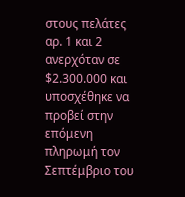στους πελάτες αρ. 1 και 2 ανερχόταν σε $2.300.000 και υποσχέθηκε να προβεί στην επόμενη πληρωμή τον Σεπτέμβριο του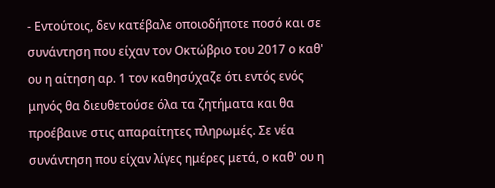- Εντούτοις, δεν κατέβαλε οποιοδήποτε ποσό και σε συνάντηση που είχαν τον Οκτώβριο του 2017 ο καθ' ου η αίτηση αρ. 1 τον καθησύχαζε ότι εντός ενός μηνός θα διευθετούσε όλα τα ζητήματα και θα προέβαινε στις απαραίτητες πληρωμές. Σε νέα συνάντηση που είχαν λίγες ημέρες μετά, ο καθ' ου η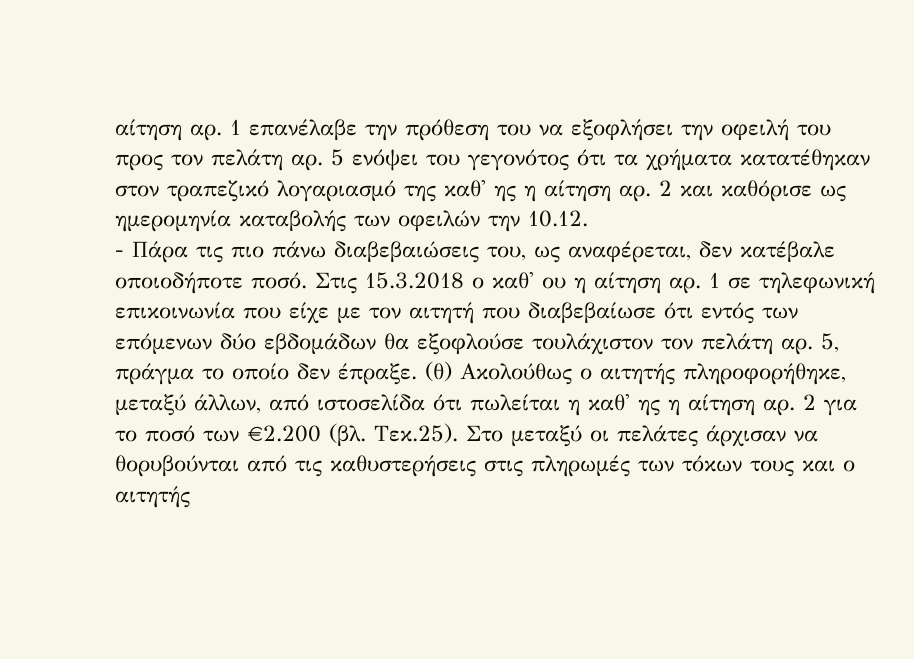αίτηση αρ. 1 επανέλαβε την πρόθεση του να εξοφλήσει την οφειλή του προς τον πελάτη αρ. 5 ενόψει του γεγονότος ότι τα χρήματα κατατέθηκαν στον τραπεζικό λογαριασμό της καθ' ης η αίτηση αρ. 2 και καθόρισε ως ημερομηνία καταβολής των οφειλών την 10.12.
- Πάρα τις πιο πάνω διαβεβαιώσεις του, ως αναφέρεται, δεν κατέβαλε οποιοδήποτε ποσό. Στις 15.3.2018 ο καθ' ου η αίτηση αρ. 1 σε τηλεφωνική επικοινωνία που είχε με τον αιτητή που διαβεβαίωσε ότι εντός των επόμενων δύο εβδομάδων θα εξοφλούσε τουλάχιστον τον πελάτη αρ. 5, πράγμα το οποίο δεν έπραξε. (θ) Ακολούθως ο αιτητής πληροφορήθηκε, μεταξύ άλλων, από ιστοσελίδα ότι πωλείται η καθ' ης η αίτηση αρ. 2 για το ποσό των €2.200 (βλ. Τεκ.25). Στο μεταξύ οι πελάτες άρχισαν να θορυβούνται από τις καθυστερήσεις στις πληρωμές των τόκων τους και ο αιτητής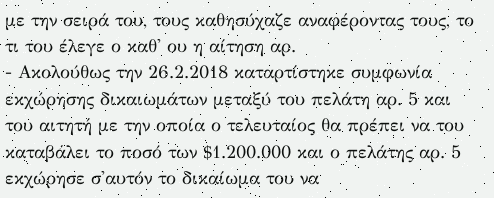με την σειρά του, τους καθησύχαζε αναφέροντας τους, το τι του έλεγε ο καθ' ου η αίτηση αρ.
- Ακολούθως την 26.2.2018 καταρτίστηκε συμφωνία εκχώρησης δικαιωμάτων μεταξύ του πελάτη αρ. 5 και του αιτητή με την οποία ο τελευταίος θα πρέπει να του καταβάλει το ποσό των $1.200.000 και ο πελάτης αρ. 5 εκχώρησε σ'αυτόν το δικαίωμα του να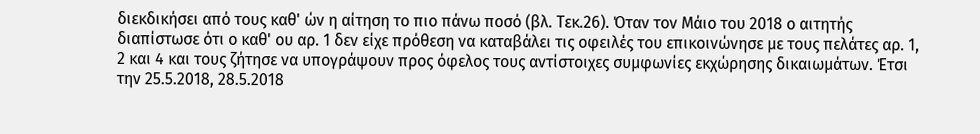διεκδικήσει από τους καθ' ών η αίτηση το πιο πάνω ποσό (βλ. Τεκ.26). Όταν τον Μάιο του 2018 ο αιτητής διαπίστωσε ότι ο καθ' ου αρ. 1 δεν είχε πρόθεση να καταβάλει τις οφειλές του επικοινώνησε με τους πελάτες αρ. 1, 2 και 4 και τους ζήτησε να υπογράψουν προς όφελος τους αντίστοιχες συμφωνίες εκχώρησης δικαιωμάτων. Έτσι την 25.5.2018, 28.5.2018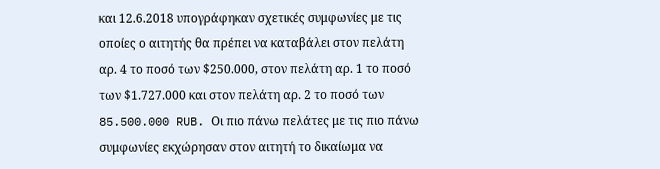και 12.6.2018 υπογράφηκαν σχετικές συμφωνίες με τις οποίες ο αιτητής θα πρέπει να καταβάλει στον πελάτη αρ. 4 το ποσό των $250.000, στον πελάτη αρ. 1 το ποσό των $1.727.000 και στον πελάτη αρ. 2 το ποσό των 85.500.000 RUB. Οι πιο πάνω πελάτες με τις πιο πάνω συμφωνίες εκχώρησαν στον αιτητή το δικαίωμα να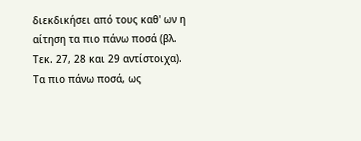διεκδικήσει από τους καθ' ων η αίτηση τα πιο πάνω ποσά (βλ. Τεκ. 27, 28 και 29 αντίστοιχα). Τα πιο πάνω ποσά, ως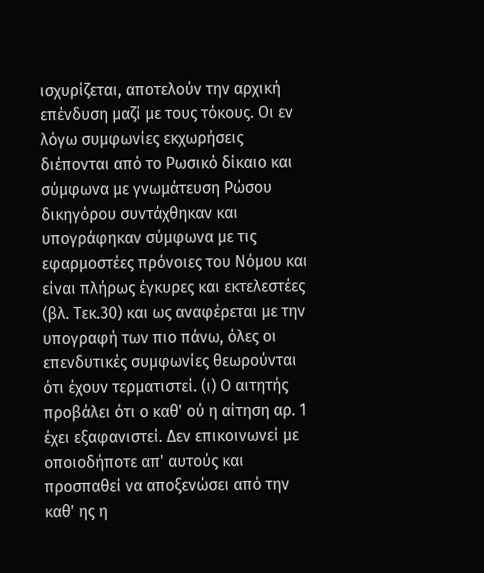ισχυρίζεται, αποτελούν την αρχική επένδυση μαζί με τους τόκους. Οι εν λόγω συμφωνίες εκχωρήσεις διέπονται από το Ρωσικό δίκαιο και σύμφωνα με γνωμάτευση Ρώσου δικηγόρου συντάχθηκαν και υπογράφηκαν σύμφωνα με τις εφαρμοστέες πρόνοιες του Νόμου και είναι πλήρως έγκυρες και εκτελεστέες (βλ. Τεκ.30) και ως αναφέρεται με την υπογραφή των πιο πάνω, όλες οι επενδυτικές συμφωνίες θεωρούνται ότι έχουν τερματιστεί. (ι) Ο αιτητής προβάλει ότι ο καθ' ού η αίτηση αρ. 1 έχει εξαφανιστεί. Δεν επικοινωνεί με οποιοδήποτε απ' αυτούς και προσπαθεί να αποξενώσει από την καθ' ης η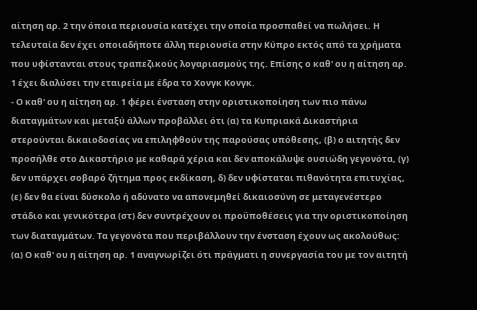αίτηση αρ. 2 την όποια περιουσία κατέχει την οποία προσπαθεί να πωλήσει. Η τελευταία δεν έχει οποιαδήποτε άλλη περιουσία στην Κύπρο εκτός από τα χρήματα που υφίστανται στους τραπεζικούς λογαριασμούς της. Επίσης ο καθ' ου η αίτηση αρ. 1 έχει διαλύσει την εταιρεία με έδρα το Χονγκ Κονγκ.
- Ο καθ' ου η αίτηση αρ. 1 φέρει ένσταση στην οριστικοποίηση των πιο πάνω διαταγμάτων και μεταξύ άλλων προβάλλει ότι (α) τα Κυπριακά Δικαστήρια στερούνται δικαιοδοσίας να επιληφθούν της παρούσας υπόθεσης, (β) ο αιτητής δεν προσήλθε στο Δικαστήριο με καθαρά χέρια και δεν αποκάλυψε ουσιώδη γεγονότα, (γ) δεν υπάρχει σοβαρό ζήτημα προς εκδίκαση, δ) δεν υφίσταται πιθανότητα επιτυχίας, (ε) δεν θα είναι δύσκολο ή αδύνατο να απονεμηθεί δικαιοσύνη σε μεταγενέστερο στάδιο και γενικότερα (στ) δεν συντρέχουν οι προϋποθέσεις για την οριστικοποίηση των διαταγμάτων. Τα γεγονότα που περιβάλλουν την ένσταση έχουν ως ακολούθως: (α) Ο καθ' ου η αίτηση αρ. 1 αναγνωρίζει ότι πράγματι η συνεργασία του με τον αιτητή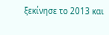ξεκίνησε το 2013 και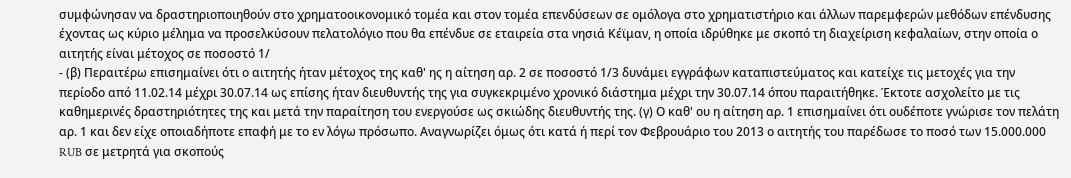συμφώνησαν να δραστηριοποιηθούν στο χρηματοοικονομικό τομέα και στον τομέα επενδύσεων σε ομόλογα στο χρηματιστήριο και άλλων παρεμφερών μεθόδων επένδυσης έχοντας ως κύριο μέλημα να προσελκύσουν πελατολόγιο που θα επένδυε σε εταιρεία στα νησιά Κέϊμαν, η οποία ιδρύθηκε με σκοπό τη διαχείριση κεφαλαίων, στην οποία ο αιτητής είναι μέτοχος σε ποσοστό 1/
- (β) Περαιτέρω επισημαίνει ότι ο αιτητής ήταν μέτοχος της καθ' ης η αίτηση αρ. 2 σε ποσοστό 1/3 δυνάμει εγγράφων καταπιστεύματος και κατείχε τις μετοχές για την περίοδο από 11.02.14 μέχρι 30.07.14 ως επίσης ήταν διευθυντής της για συγκεκριμένο χρονικό διάστημα μέχρι την 30.07.14 όπου παραιτήθηκε. Έκτοτε ασχολείτο με τις καθημερινές δραστηριότητες της και μετά την παραίτηση του ενεργούσε ως σκιώδης διευθυντής της. (γ) Ο καθ' ου η αίτηση αρ. 1 επισημαίνει ότι ουδέποτε γνώρισε τον πελάτη αρ. 1 και δεν είχε οποιαδήποτε επαφή με το εν λόγω πρόσωπο. Αναγνωρίζει όμως ότι κατά ή περί τον Φεβρουάριο του 2013 ο αιτητής του παρέδωσε το ποσό των 15.000.000 RUB σε μετρητά για σκοπούς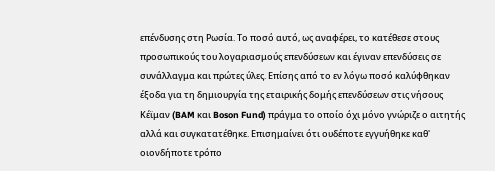επένδυσης στη Ρωσία. Το ποσό αυτό, ως αναφέρει, το κατέθεσε στους προσωπικούς του λογαριασμούς επενδύσεων και έγιναν επενδύσεις σε συνάλλαγμα και πρώτες ύλες. Επίσης από το εν λόγω ποσό καλύφθηκαν έξοδα για τη δημιουργία της εταιρικής δομής επενδύσεων στις νήσους Κέϊμαν (BAM και Boson Fund) πράγμα το οποίο όχι μόνο γνώριζε ο αιτητής αλλά και συγκατατέθηκε. Επισημαίνει ότι ουδέποτε εγγυήθηκε καθ' οιονδήποτε τρόπο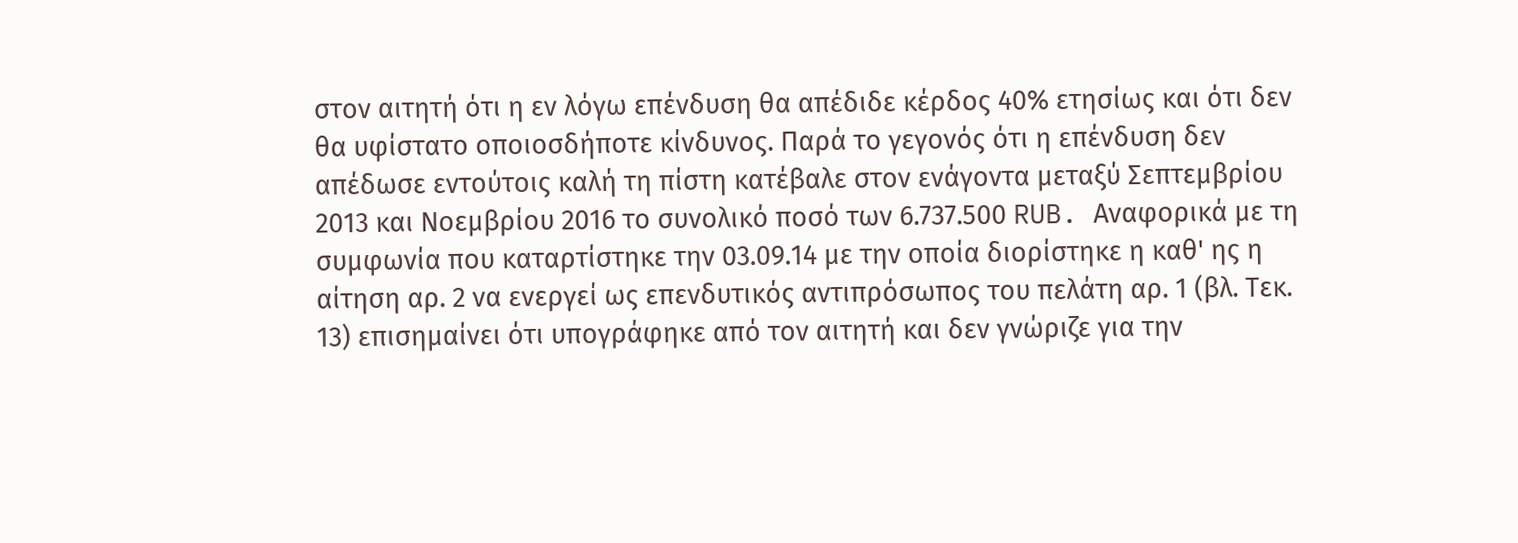στον αιτητή ότι η εν λόγω επένδυση θα απέδιδε κέρδος 40% ετησίως και ότι δεν θα υφίστατο οποιοσδήποτε κίνδυνος. Παρά το γεγονός ότι η επένδυση δεν απέδωσε εντούτοις καλή τη πίστη κατέβαλε στον ενάγοντα μεταξύ Σεπτεμβρίου 2013 και Νοεμβρίου 2016 το συνολικό ποσό των 6.737.500 RUB. Αναφορικά με τη συμφωνία που καταρτίστηκε την 03.09.14 με την οποία διορίστηκε η καθ' ης η αίτηση αρ. 2 να ενεργεί ως επενδυτικός αντιπρόσωπος του πελάτη αρ. 1 (βλ. Τεκ. 13) επισημαίνει ότι υπογράφηκε από τον αιτητή και δεν γνώριζε για την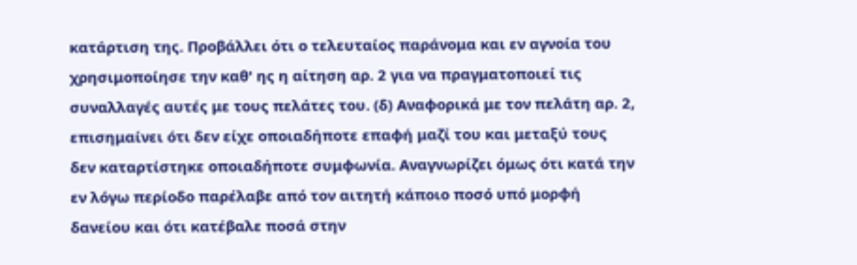κατάρτιση της. Προβάλλει ότι ο τελευταίος παράνομα και εν αγνοία του χρησιμοποίησε την καθ' ης η αίτηση αρ. 2 για να πραγματοποιεί τις συναλλαγές αυτές με τους πελάτες του. (δ) Αναφορικά με τον πελάτη αρ. 2, επισημαίνει ότι δεν είχε οποιαδήποτε επαφή μαζί του και μεταξύ τους δεν καταρτίστηκε οποιαδήποτε συμφωνία. Αναγνωρίζει όμως ότι κατά την εν λόγω περίοδο παρέλαβε από τον αιτητή κάποιο ποσό υπό μορφή δανείου και ότι κατέβαλε ποσά στην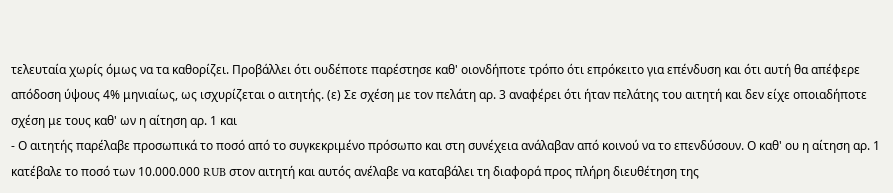τελευταία χωρίς όμως να τα καθορίζει. Προβάλλει ότι ουδέποτε παρέστησε καθ' οιονδήποτε τρόπο ότι επρόκειτο για επένδυση και ότι αυτή θα απέφερε απόδοση ύψους 4% μηνιαίως, ως ισχυρίζεται ο αιτητής. (ε) Σε σχέση με τον πελάτη αρ. 3 αναφέρει ότι ήταν πελάτης του αιτητή και δεν είχε οποιαδήποτε σχέση με τους καθ' ων η αίτηση αρ. 1 και
- Ο αιτητής παρέλαβε προσωπικά το ποσό από το συγκεκριμένο πρόσωπο και στη συνέχεια ανάλαβαν από κοινού να το επενδύσουν. Ο καθ' ου η αίτηση αρ. 1 κατέβαλε το ποσό των 10.000.000 RUB στον αιτητή και αυτός ανέλαβε να καταβάλει τη διαφορά προς πλήρη διευθέτηση της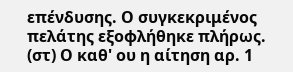επένδυσης. Ο συγκεκριμένος πελάτης εξοφλήθηκε πλήρως. (στ) Ο καθ' ου η αίτηση αρ. 1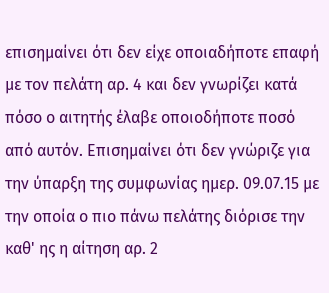επισημαίνει ότι δεν είχε οποιαδήποτε επαφή με τον πελάτη αρ. 4 και δεν γνωρίζει κατά πόσο ο αιτητής έλαβε οποιοδήποτε ποσό από αυτόν. Επισημαίνει ότι δεν γνώριζε για την ύπαρξη της συμφωνίας ημερ. 09.07.15 με την οποία ο πιο πάνω πελάτης διόρισε την καθ' ης η αίτηση αρ. 2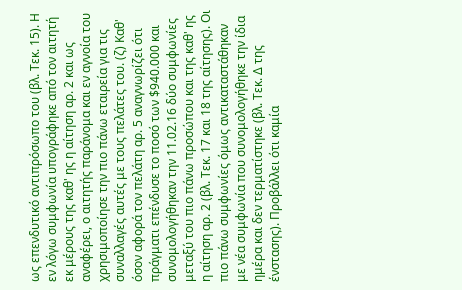ως επενδυτικό αντιπρόσωπο του (βλ. Τεκ. 15). Η εν λόγω συμφωνία υπογράφηκε από τον αιτητή εκ μέρους της καθ' ης η αίτηση αρ. 2 και ως αναφέρει, ο αιτητής παράνομα και εν αγνοία του χρησιμοποίησε την πιο πάνω εταιρεία για τις συναλλαγές αυτές με τους πελάτες του. (ζ) Καθ' όσον αφορά τον πελάτη αρ. 5 αναγνωρίζει ότι πράγματι επένδυσε το ποσό των $940.000 και συνομολογήθηκαν την 11.02.16 δύο συμφωνίες μεταξύ του πιο πάνω προσώπου και της καθ' ης η αίτηση αρ. 2 (βλ. Τεκ. 17 και 18 της αίτησης). Οι πιο πάνω συμφωνίες όμως αντικαταστάθηκαν με νέα συμφωνία που συνομολογήθηκε την ίδια ημέρα και δεν τερματίστηκε (βλ. Τεκ. Δ της ένστασης). Προβάλλει ότι καμία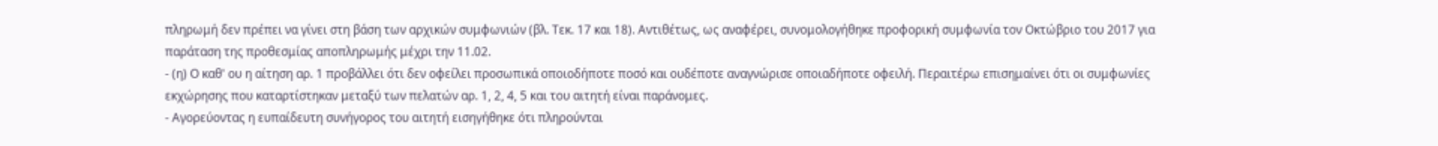πληρωμή δεν πρέπει να γίνει στη βάση των αρχικών συμφωνιών (βλ. Τεκ. 17 και 18). Αντιθέτως, ως αναφέρει, συνομολογήθηκε προφορική συμφωνία τον Οκτώβριο του 2017 για παράταση της προθεσμίας αποπληρωμής μέχρι την 11.02.
- (η) Ο καθ' ου η αίτηση αρ. 1 προβάλλει ότι δεν οφείλει προσωπικά οποιοδήποτε ποσό και ουδέποτε αναγνώρισε οποιαδήποτε οφειλή. Περαιτέρω επισημαίνει ότι οι συμφωνίες εκχώρησης που καταρτίστηκαν μεταξύ των πελατών αρ. 1, 2, 4, 5 και του αιτητή είναι παράνομες.
- Αγορεύοντας η ευπαίδευτη συνήγορος του αιτητή εισηγήθηκε ότι πληρούνται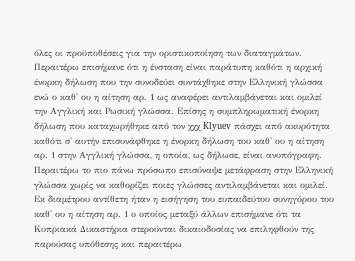όλες οι προϋποθέσεις για την οριστικοποίηση των διαταγμάτων. Περαιτέρω επισήμανε ότι η ένσταση είναι παράτυπη καθότι η αρχική ένορκη δήλωση που την συνοδεύει συντάχθηκε στην Ελληνική γλώσσα ενώ ο καθ' ου η αίτηση αρ. 1 ως αναφέρει αντιλαμβάνεται και ομιλεί την Αγγλική και Ρωσική γλώσσα. Επίσης η συμπληρωματική ένορκη δήλωση που καταχωρήθηκε από τον χχχ Klyuev πάσχει από ακυρότητα καθότι σ' αυτήν επισυνάφθηκε η ένορκη δήλωση του καθ' ου η αίτηση αρ. 1 στην Αγγλική γλώσσα, η οποία, ως δήλωσε, είναι ανυπόγραφη. Περαιτέρω το πιο πάνω πρόσωπο επισύναψε μετάφραση στην Ελληνική γλώσσα χωρίς να καθορίζει ποιες γλώσσες αντιλαμβάνεται και ομιλεί. Εκ διαμέτρου αντίθετη ήταν η εισήγηση του ευπαιδεύτου συνηγόρου του καθ' ου η αίτηση αρ. 1 ο οποίος μεταξύ άλλων επισήμανε ότι τα Κυπριακά Δικαστήρια στερούνται δικαιοδοσίας να επιληφθούν της παρούσας υπόθεσης και περαιτέρω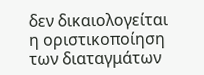δεν δικαιολογείται η οριστικοποίηση των διαταγμάτων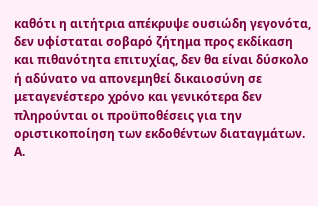καθότι η αιτήτρια απέκρυψε ουσιώδη γεγονότα, δεν υφίσταται σοβαρό ζήτημα προς εκδίκαση και πιθανότητα επιτυχίας, δεν θα είναι δύσκολο ή αδύνατο να απονεμηθεί δικαιοσύνη σε μεταγενέστερο χρόνο και γενικότερα δεν πληρούνται οι προϋποθέσεις για την οριστικοποίηση των εκδοθέντων διαταγμάτων. Α.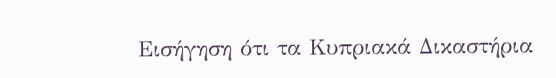Εισήγηση ότι τα Κυπριακά Δικαστήρια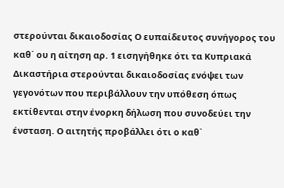στερούνται δικαιοδοσίας Ο ευπαίδευτος συνήγορος του καθ΄ ου η αίτηση αρ. 1 εισηγήθηκε ότι τα Κυπριακά Δικαστήρια στερούνται δικαιοδοσίας ενόψει των γεγονότων που περιβάλλουν την υπόθεση όπως εκτίθενται στην ένορκη δήλωση που συνοδεύει την ένσταση. Ο αιτητής προβάλλει ότι ο καθ΄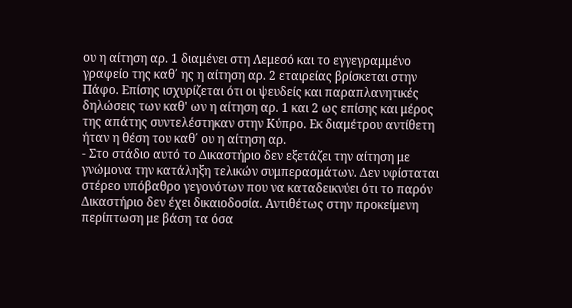ου η αίτηση αρ. 1 διαμένει στη Λεμεσό και το εγγεγραμμένο γραφείο της καθ΄ ης η αίτηση αρ. 2 εταιρείας βρίσκεται στην Πάφο. Επίσης ισχυρίζεται ότι οι ψευδείς και παραπλανητικές δηλώσεις των καθ' ων η αίτηση αρ. 1 και 2 ως επίσης και μέρος της απάτης συντελέστηκαν στην Κύπρο. Εκ διαμέτρου αντίθετη ήταν η θέση του καθ΄ ου η αίτηση αρ.
- Στο στάδιο αυτό το Δικαστήριο δεν εξετάζει την αίτηση με γνώμονα την κατάληξη τελικών συμπερασμάτων. Δεν υφίσταται στέρεο υπόβαθρο γεγονότων που να καταδεικνύει ότι το παρόν Δικαστήριο δεν έχει δικαιοδοσία. Αντιθέτως στην προκείμενη περίπτωση με βάση τα όσα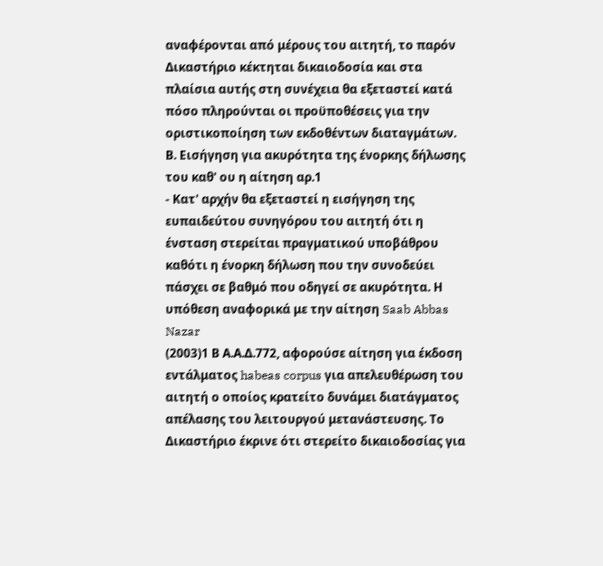αναφέρονται από μέρους του αιτητή, το παρόν Δικαστήριο κέκτηται δικαιοδοσία και στα πλαίσια αυτής στη συνέχεια θα εξεταστεί κατά πόσο πληρούνται οι προϋποθέσεις για την οριστικοποίηση των εκδοθέντων διαταγμάτων. Β. Εισήγηση για ακυρότητα της ένορκης δήλωσης του καθ' ου η αίτηση αρ.1
- Κατ' αρχήν θα εξεταστεί η εισήγηση της ευπαιδεύτου συνηγόρου του αιτητή ότι η ένσταση στερείται πραγματικού υποβάθρου καθότι η ένορκη δήλωση που την συνοδεύει πάσχει σε βαθμό που οδηγεί σε ακυρότητα. Η υπόθεση αναφορικά με την αίτηση Saab Abbas Nazar
(2003)1 Β Α.Α.Δ.772, αφορούσε αίτηση για έκδοση εντάλματος habeas corpus για απελευθέρωση του αιτητή ο οποίος κρατείτο δυνάμει διατάγματος απέλασης του λειτουργού μετανάστευσης. Το Δικαστήριο έκρινε ότι στερείτο δικαιοδοσίας για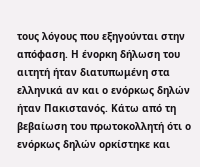τους λόγους που εξηγούνται στην απόφαση. Η ένορκη δήλωση του αιτητή ήταν διατυπωμένη στα ελληνικά αν και ο ενόρκως δηλών ήταν Πακιστανός. Κάτω από τη βεβαίωση του πρωτοκολλητή ότι ο ενόρκως δηλών ορκίστηκε και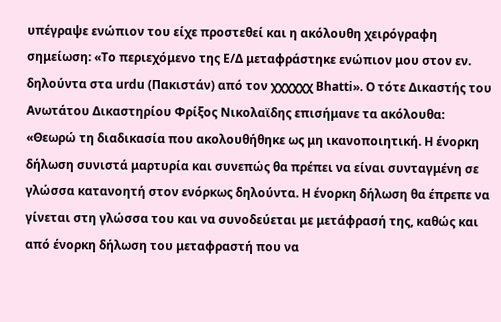υπέγραψε ενώπιον του είχε προστεθεί και η ακόλουθη χειρόγραφη σημείωση: «Το περιεχόμενο της Ε/Δ μεταφράστηκε ενώπιον μου στον εν. δηλούντα στα urdu (Πακιστάν) από τον χχχχχχ Bhatti». Ο τότε Δικαστής του Ανωτάτου Δικαστηρίου Φρίξος Νικολαϊδης επισήμανε τα ακόλουθα: «Θεωρώ τη διαδικασία που ακολουθήθηκε ως μη ικανοποιητική. Η ένορκη δήλωση συνιστά μαρτυρία και συνεπώς θα πρέπει να είναι συνταγμένη σε γλώσσα κατανοητή στον ενόρκως δηλούντα. Η ένορκη δήλωση θα έπρεπε να γίνεται στη γλώσσα του και να συνοδεύεται με μετάφρασή της, καθώς και από ένορκη δήλωση του μεταφραστή που να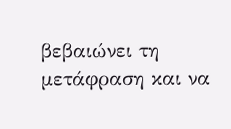βεβαιώνει τη μετάφραση και να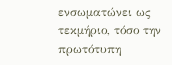ενσωματώνει ως τεκμήριο, τόσο την πρωτότυπη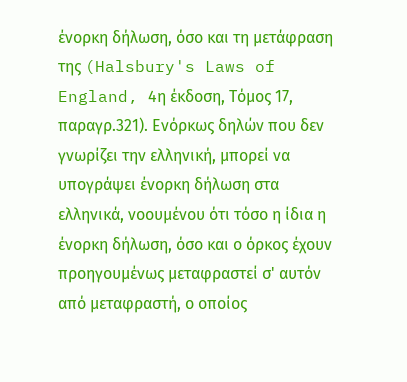ένορκη δήλωση, όσο και τη μετάφραση της (Halsbury's Laws of England, 4η έκδοση, Τόμος 17, παραγρ.321). Ενόρκως δηλών που δεν γνωρίζει την ελληνική, μπορεί να υπογράψει ένορκη δήλωση στα ελληνικά, νοουμένου ότι τόσο η ίδια η ένορκη δήλωση, όσο και ο όρκος έχουν προηγουμένως μεταφραστεί σ' αυτόν από μεταφραστή, ο οποίος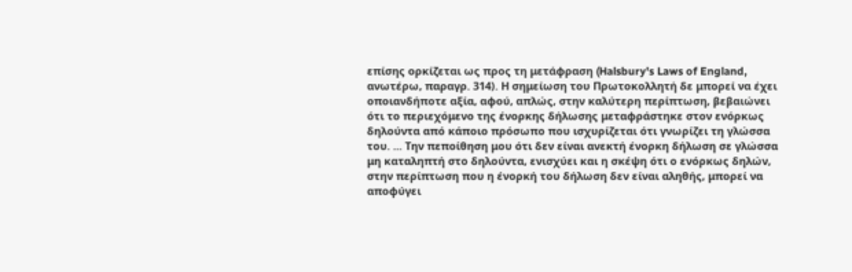επίσης ορκίζεται ως προς τη μετάφραση (Halsbury's Laws of England, ανωτέρω, παραγρ. 314). Η σημείωση του Πρωτοκολλητή δε μπορεί να έχει οποιανδήποτε αξία, αφού, απλώς, στην καλύτερη περίπτωση, βεβαιώνει ότι το περιεχόμενο της ένορκης δήλωσης μεταφράστηκε στον ενόρκως δηλούντα από κάποιο πρόσωπο που ισχυρίζεται ότι γνωρίζει τη γλώσσα του. ... Την πεποίθηση μου ότι δεν είναι ανεκτή ένορκη δήλωση σε γλώσσα μη καταληπτή στο δηλούντα, ενισχύει και η σκέψη ότι ο ενόρκως δηλών, στην περίπτωση που η ένορκή του δήλωση δεν είναι αληθής, μπορεί να αποφύγει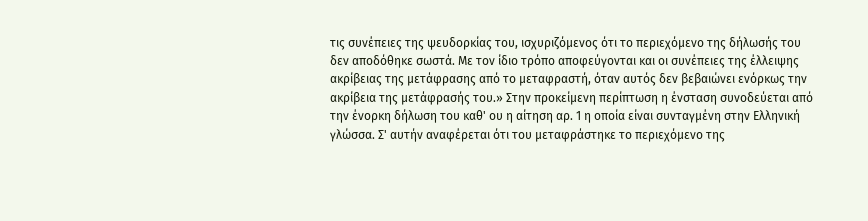τις συνέπειες της ψευδορκίας του, ισχυριζόμενος ότι το περιεχόμενο της δήλωσής του δεν αποδόθηκε σωστά. Με τον ίδιο τρόπο αποφεύγονται και οι συνέπειες της έλλειψης ακρίβειας της μετάφρασης από το μεταφραστή, όταν αυτός δεν βεβαιώνει ενόρκως την ακρίβεια της μετάφρασής του.» Στην προκείμενη περίπτωση η ένσταση συνοδεύεται από την ένορκη δήλωση του καθ' ου η αίτηση αρ. 1 η οποία είναι συνταγμένη στην Ελληνική γλώσσα. Σ' αυτήν αναφέρεται ότι του μεταφράστηκε το περιεχόμενο της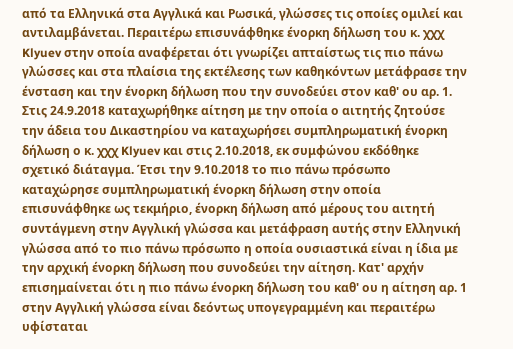από τα Ελληνικά στα Αγγλικά και Ρωσικά, γλώσσες τις οποίες ομιλεί και αντιλαμβάνεται. Περαιτέρω επισυνάφθηκε ένορκη δήλωση του κ. χχχ Klyuev στην οποία αναφέρεται ότι γνωρίζει απταίστως τις πιο πάνω γλώσσες και στα πλαίσια της εκτέλεσης των καθηκόντων μετάφρασε την ένσταση και την ένορκη δήλωση που την συνοδεύει στον καθ' ου αρ. 1. Στις 24.9.2018 καταχωρήθηκε αίτηση με την οποία ο αιτητής ζητούσε την άδεια του Δικαστηρίου να καταχωρήσει συμπληρωματική ένορκη δήλωση ο κ. χχχ Klyuev και στις 2.10.2018, εκ συμφώνου εκδόθηκε σχετικό διάταγμα. Έτσι την 9.10.2018 το πιο πάνω πρόσωπο καταχώρησε συμπληρωματική ένορκη δήλωση στην οποία επισυνάφθηκε ως τεκμήριο, ένορκη δήλωση από μέρους του αιτητή συντάγμενη στην Αγγλική γλώσσα και μετάφραση αυτής στην Ελληνική γλώσσα από το πιο πάνω πρόσωπο η οποία ουσιαστικά είναι η ίδια με την αρχική ένορκη δήλωση που συνοδεύει την αίτηση. Κατ' αρχήν επισημαίνεται ότι η πιο πάνω ένορκη δήλωση του καθ' ου η αίτηση αρ. 1 στην Αγγλική γλώσσα είναι δεόντως υπογεγραμμένη και περαιτέρω υφίσταται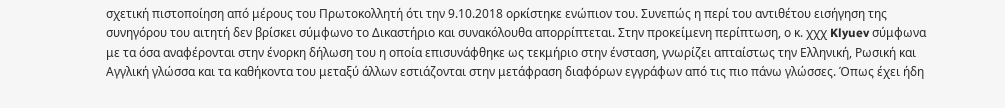σχετική πιστοποίηση από μέρους του Πρωτοκολλητή ότι την 9.10.2018 ορκίστηκε ενώπιον του. Συνεπώς η περί του αντιθέτου εισήγηση της συνηγόρου του αιτητή δεν βρίσκει σύμφωνο το Δικαστήριο και συνακόλουθα απορρίπτεται. Στην προκείμενη περίπτωση, ο κ. χχχ Klyuev σύμφωνα με τα όσα αναφέρονται στην ένορκη δήλωση του η οποία επισυνάφθηκε ως τεκμήριο στην ένσταση, γνωρίζει απταίστως την Ελληνική, Ρωσική και Αγγλική γλώσσα και τα καθήκοντα του μεταξύ άλλων εστιάζονται στην μετάφραση διαφόρων εγγράφων από τις πιο πάνω γλώσσες. Όπως έχει ήδη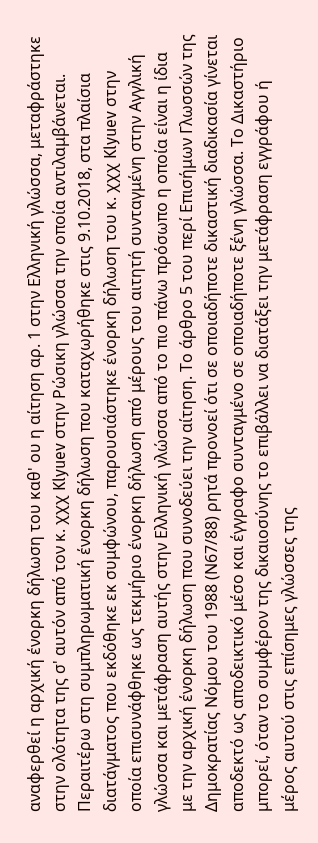αναφερθεί η αρχική ένορκη δήλωση του καθ' ου η αίτηση αρ. 1 στην Ελληνική γλώσσα, μεταφράστηκε στην ολότητα της σ' αυτόν από τον κ. χχχ Klyuev στην Ρώσικη γλώσσα την οποία αντιλαμβάνεται. Περαιτέρω στη συμπληρωματική ένορκη δήλωση που καταχωρήθηκε στις 9.10.2018, στα πλαίσια διατάγματος που εκδόθηκε εκ συμφώνου, παρουσιάστηκε ένορκη δήλωση του κ. χχχ Klyuev στην οποία επισυνάφθηκε ως τεκμήριο ένορκη δήλωση από μέρους του αιτητή συνταγμένη στην Αγγλική γλώσσα και μετάφραση αυτής στην Ελληνική γλώσσα από το πιο πάνω πρόσωπο η οποία είναι η ίδια με την αρχική ένορκη δήλωση που συνοδεύει την αίτηση. Το άρθρο 5 του περί Επισήμων Γλωσσών της Δημοκρατίας Νόμου του 1988 (Ν67/88) ρητά προνοεί ότι σε οποιαδήποτε δικαστική διαδικασία γίνεται αποδεκτό ως αποδεικτικό μέσο και έγγραφο συνταγμένο σε οποιαδήποτε ξένη γλώσσα. Το Δικαστήριο μπορεί, όταν το συμφέρον της δικαιοσύνης το επιβάλλει να διατάξει την μετάφραση εγγράφου ή μέρος αυτού στις επίσημες γλώσσες της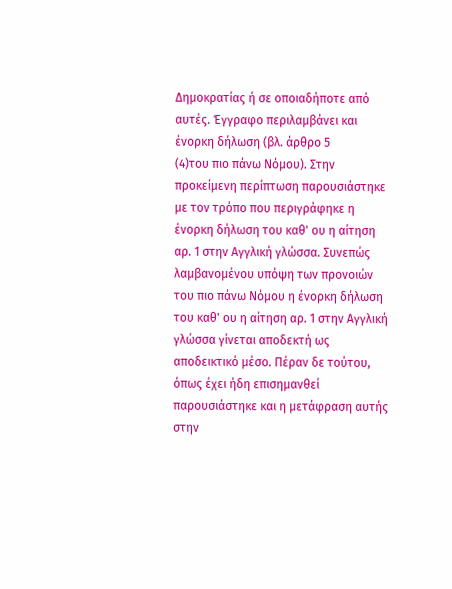Δημοκρατίας ή σε οποιαδήποτε από αυτές. Έγγραφο περιλαμβάνει και ένορκη δήλωση (βλ. άρθρο 5
(4)του πιο πάνω Νόμου). Στην προκείμενη περίπτωση παρουσιάστηκε με τον τρόπο που περιγράφηκε η ένορκη δήλωση του καθ' ου η αίτηση αρ. 1 στην Αγγλική γλώσσα. Συνεπώς λαμβανομένου υπόψη των προνοιών του πιο πάνω Νόμου η ένορκη δήλωση του καθ' ου η αίτηση αρ. 1 στην Αγγλική γλώσσα γίνεται αποδεκτή ως αποδεικτικό μέσο. Πέραν δε τούτου, όπως έχει ήδη επισημανθεί παρουσιάστηκε και η μετάφραση αυτής στην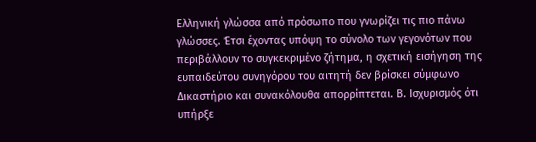Ελληνική γλώσσα από πρόσωπο που γνωρίζει τις πιο πάνω γλώσσες. Έτσι έχοντας υπόψη το σύνολο των γεγονότων που περιβάλλουν το συγκεκριμένο ζήτημα, η σχετική εισήγηση της ευπαιδεύτου συνηγόρου του αιτητή δεν βρίσκει σύμφωνο Δικαστήριο και συνακόλουθα απορρίπτεται. Β. Ισχυρισμός ότι υπήρξε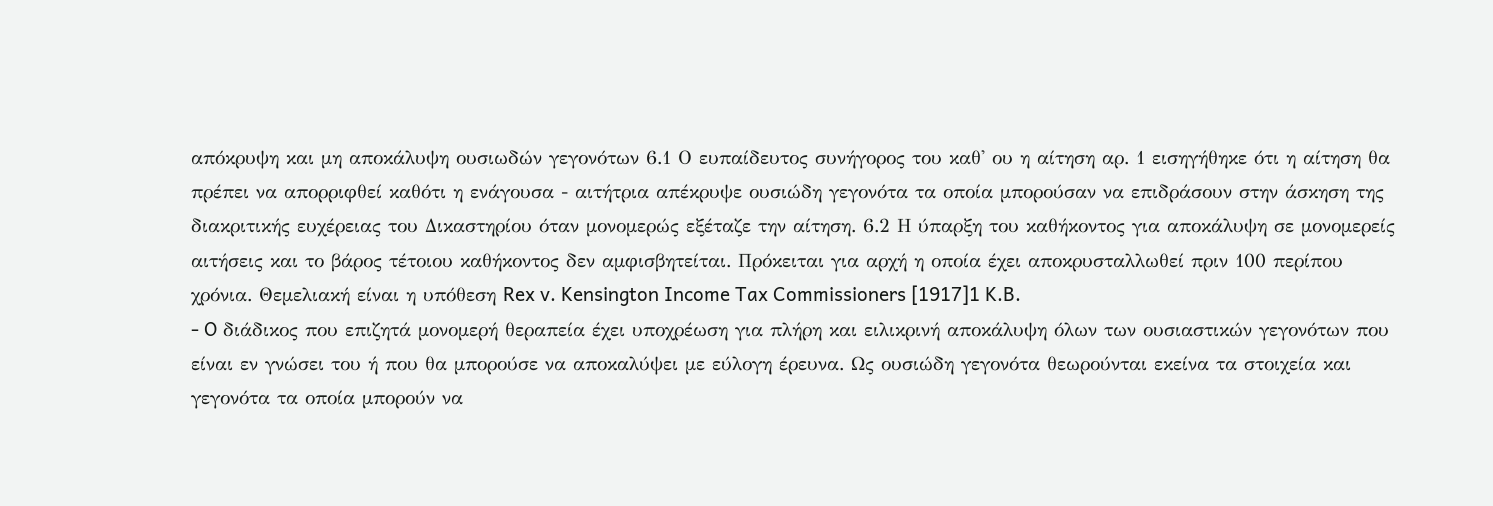απόκρυψη και μη αποκάλυψη ουσιωδών γεγονότων 6.1 Ο ευπαίδευτος συνήγορος του καθ' ου η αίτηση αρ. 1 εισηγήθηκε ότι η αίτηση θα πρέπει να απορριφθεί καθότι η ενάγουσα - αιτήτρια απέκρυψε ουσιώδη γεγονότα τα οποία μπορούσαν να επιδράσουν στην άσκηση της διακριτικής ευχέρειας του Δικαστηρίου όταν μονομερώς εξέταζε την αίτηση. 6.2 Η ύπαρξη του καθήκοντος για αποκάλυψη σε μονομερείς αιτήσεις και το βάρος τέτοιου καθήκοντος δεν αμφισβητείται. Πρόκειται για αρχή η οποία έχει αποκρυσταλλωθεί πριν 100 περίπου χρόνια. Θεμελιακή είναι η υπόθεση Rex v. Kensington Income Tax Commissioners [1917]1 K.B.
- O διάδικος που επιζητά μονομερή θεραπεία έχει υποχρέωση για πλήρη και ειλικρινή αποκάλυψη όλων των ουσιαστικών γεγονότων που είναι εν γνώσει του ή που θα μπορούσε να αποκαλύψει με εύλογη έρευνα. Ως ουσιώδη γεγονότα θεωρούνται εκείνα τα στοιχεία και γεγονότα τα οποία μπορούν να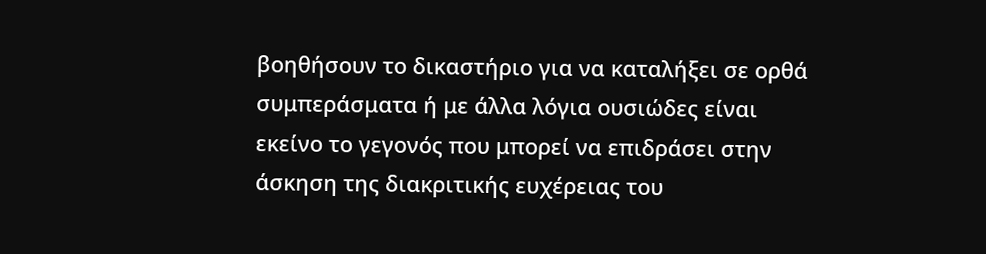βοηθήσουν το δικαστήριο για να καταλήξει σε ορθά συμπεράσματα ή με άλλα λόγια ουσιώδες είναι εκείνο το γεγονός που μπορεί να επιδράσει στην άσκηση της διακριτικής ευχέρειας του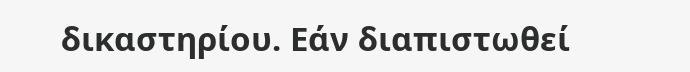δικαστηρίου. Εάν διαπιστωθεί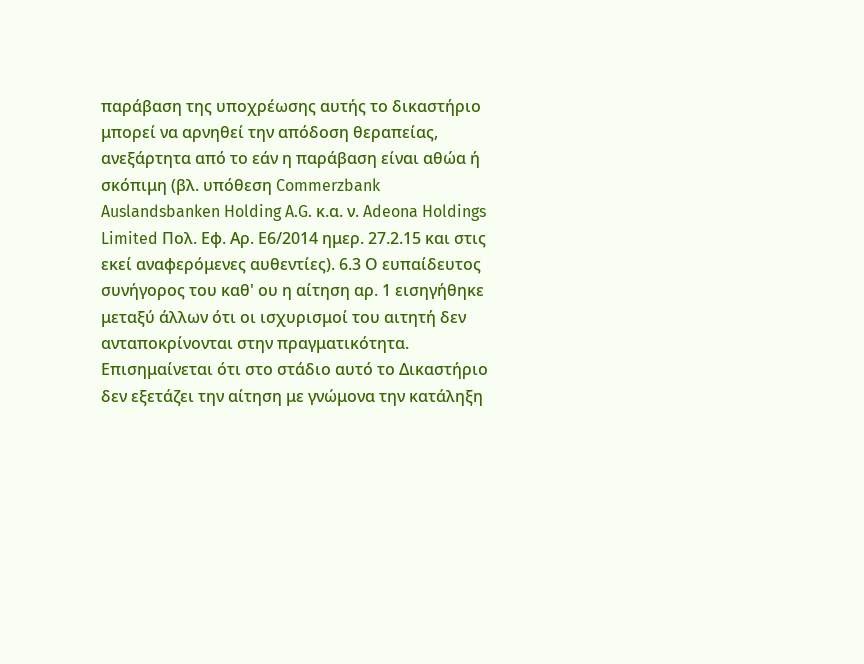παράβαση της υποχρέωσης αυτής το δικαστήριο μπορεί να αρνηθεί την απόδοση θεραπείας, ανεξάρτητα από το εάν η παράβαση είναι αθώα ή σκόπιμη (βλ. υπόθεση Commerzbank Auslandsbanken Holding A.G. κ.α. ν. Adeona Holdings Limited Πολ. Εφ. Αρ. Ε6/2014 ημερ. 27.2.15 και στις εκεί αναφερόμενες αυθεντίες). 6.3 Ο ευπαίδευτος συνήγορος του καθ' ου η αίτηση αρ. 1 εισηγήθηκε μεταξύ άλλων ότι οι ισχυρισμοί του αιτητή δεν ανταποκρίνονται στην πραγματικότητα. Επισημαίνεται ότι στο στάδιο αυτό το Δικαστήριο δεν εξετάζει την αίτηση με γνώμονα την κατάληξη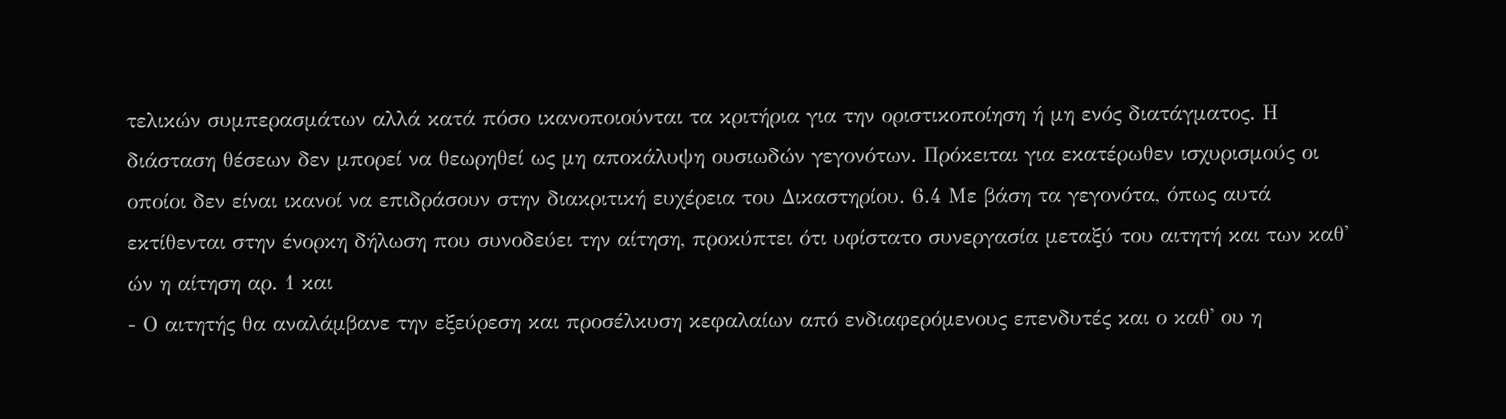τελικών συμπερασμάτων αλλά κατά πόσο ικανοποιούνται τα κριτήρια για την οριστικοποίηση ή μη ενός διατάγματος. Η διάσταση θέσεων δεν μπορεί να θεωρηθεί ως μη αποκάλυψη ουσιωδών γεγονότων. Πρόκειται για εκατέρωθεν ισχυρισμούς οι οποίοι δεν είναι ικανοί να επιδράσουν στην διακριτική ευχέρεια του Δικαστηρίου. 6.4 Με βάση τα γεγονότα, όπως αυτά εκτίθενται στην ένορκη δήλωση που συνοδεύει την αίτηση, προκύπτει ότι υφίστατο συνεργασία μεταξύ του αιτητή και των καθ' ών η αίτηση αρ. 1 και
- Ο αιτητής θα αναλάμβανε την εξεύρεση και προσέλκυση κεφαλαίων από ενδιαφερόμενους επενδυτές και ο καθ' ου η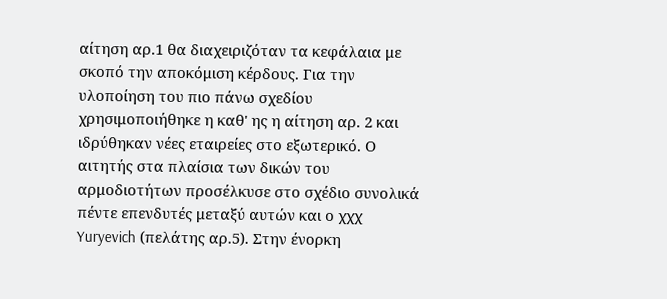αίτηση αρ.1 θα διαχειριζόταν τα κεφάλαια με σκοπό την αποκόμιση κέρδους. Για την υλοποίηση του πιο πάνω σχεδίου χρησιμοποιήθηκε η καθ' ης η αίτηση αρ. 2 και ιδρύθηκαν νέες εταιρείες στο εξωτερικό. Ο αιτητής στα πλαίσια των δικών του αρμοδιοτήτων προσέλκυσε στο σχέδιο συνολικά πέντε επενδυτές μεταξύ αυτών και ο χχχ Yuryevich (πελάτης αρ.5). Στην ένορκη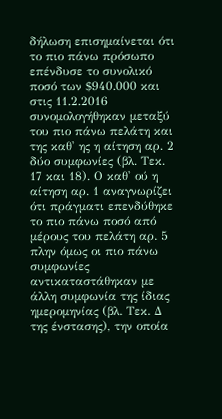δήλωση επισημαίνεται ότι το πιο πάνω πρόσωπο επένδυσε το συνολικό ποσό των $940.000 και στις 11.2.2016 συνομολογήθηκαν μεταξύ του πιο πάνω πελάτη και της καθ' ης η αίτηση αρ. 2 δύο συμφωνίες (βλ. Τεκ. 17 και 18). Ο καθ' ού η αίτηση αρ. 1 αναγνωρίζει ότι πράγματι επενδύθηκε το πιο πάνω ποσό από μέρους του πελάτη αρ. 5 πλην όμως οι πιο πάνω συμφωνίες αντικαταστάθηκαν με άλλη συμφωνία της ίδιας ημερομηνίας (βλ. Τεκ. Δ της ένστασης), την οποία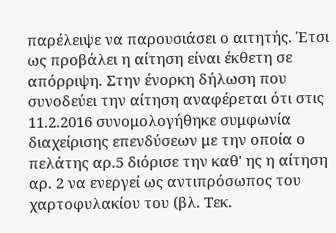παρέλειψε να παρουσιάσει ο αιτητής. Έτσι ως προβάλει η αίτηση είναι έκθετη σε απόρριψη. Στην ένορκη δήλωση που συνοδεύει την αίτηση αναφέρεται ότι στις 11.2.2016 συνομολογήθηκε συμφωνία διαχείρισης επενδύσεων με την οποία ο πελάτης αρ.5 διόρισε την καθ' ης η αίτηση αρ. 2 να ενεργεί ως αντιπρόσωπος του χαρτοφυλακίου του (βλ. Τεκ.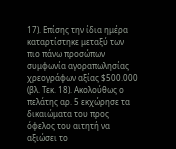17). Επίσης την ίδια ημέρα καταρτίστηκε μεταξύ των πιο πάνω προσώπων συμφωνία αγοραπωλησίας χρεογράφων αξίας $500.000 (βλ. Τεκ. 18). Ακολούθως ο πελάτης αρ. 5 εκχώρησε τα δικαιώματα του προς όφελος του αιτητή να αξιώσει το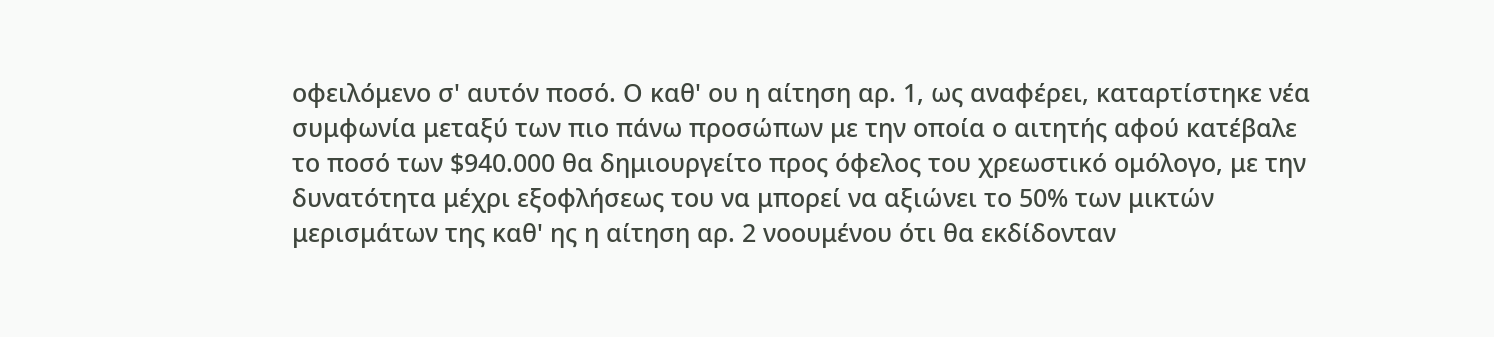οφειλόμενο σ' αυτόν ποσό. Ο καθ' ου η αίτηση αρ. 1, ως αναφέρει, καταρτίστηκε νέα συμφωνία μεταξύ των πιο πάνω προσώπων με την οποία ο αιτητής αφού κατέβαλε το ποσό των $940.000 θα δημιουργείτο προς όφελος του χρεωστικό ομόλογο, με την δυνατότητα μέχρι εξοφλήσεως του να μπορεί να αξιώνει το 50% των μικτών μερισμάτων της καθ' ης η αίτηση αρ. 2 νοουμένου ότι θα εκδίδονταν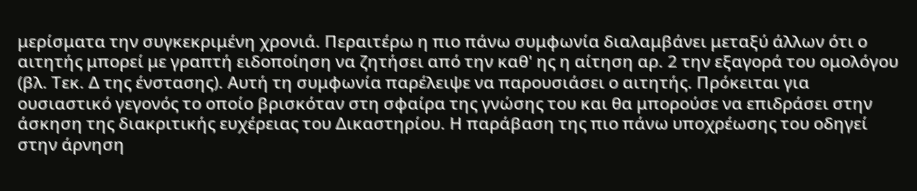μερίσματα την συγκεκριμένη χρονιά. Περαιτέρω η πιο πάνω συμφωνία διαλαμβάνει μεταξύ άλλων ότι ο αιτητής μπορεί με γραπτή ειδοποίηση να ζητήσει από την καθ' ης η αίτηση αρ. 2 την εξαγορά του ομολόγου (βλ. Τεκ. Δ της ένστασης). Αυτή τη συμφωνία παρέλειψε να παρουσιάσει ο αιτητής. Πρόκειται για ουσιαστικό γεγονός το οποίο βρισκόταν στη σφαίρα της γνώσης του και θα μπορούσε να επιδράσει στην άσκηση της διακριτικής ευχέρειας του Δικαστηρίου. Η παράβαση της πιο πάνω υποχρέωσης του οδηγεί στην άρνηση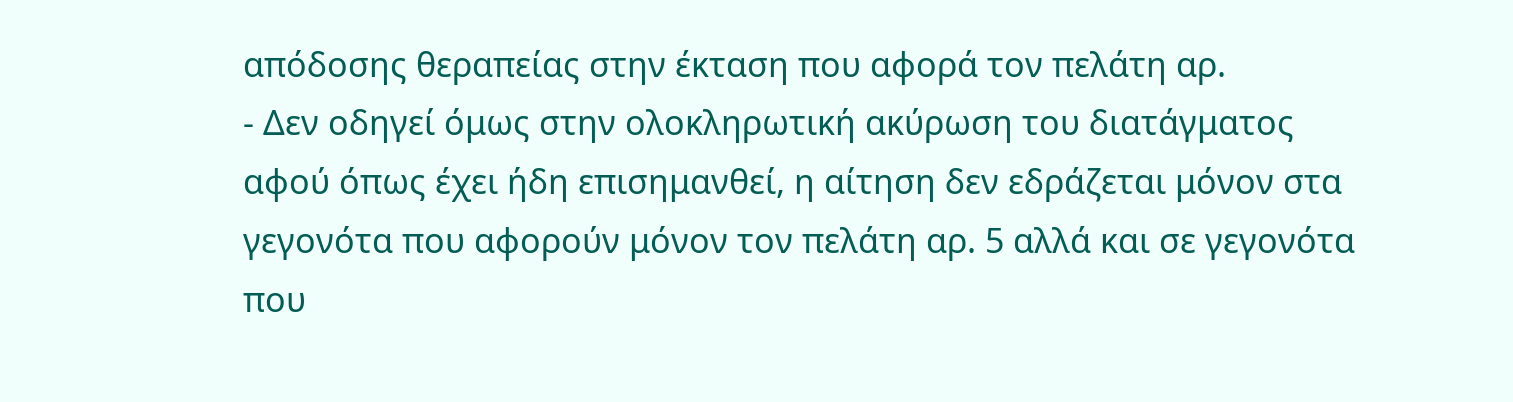απόδοσης θεραπείας στην έκταση που αφορά τον πελάτη αρ.
- Δεν οδηγεί όμως στην ολοκληρωτική ακύρωση του διατάγματος αφού όπως έχει ήδη επισημανθεί, η αίτηση δεν εδράζεται μόνον στα γεγονότα που αφορούν μόνον τον πελάτη αρ. 5 αλλά και σε γεγονότα που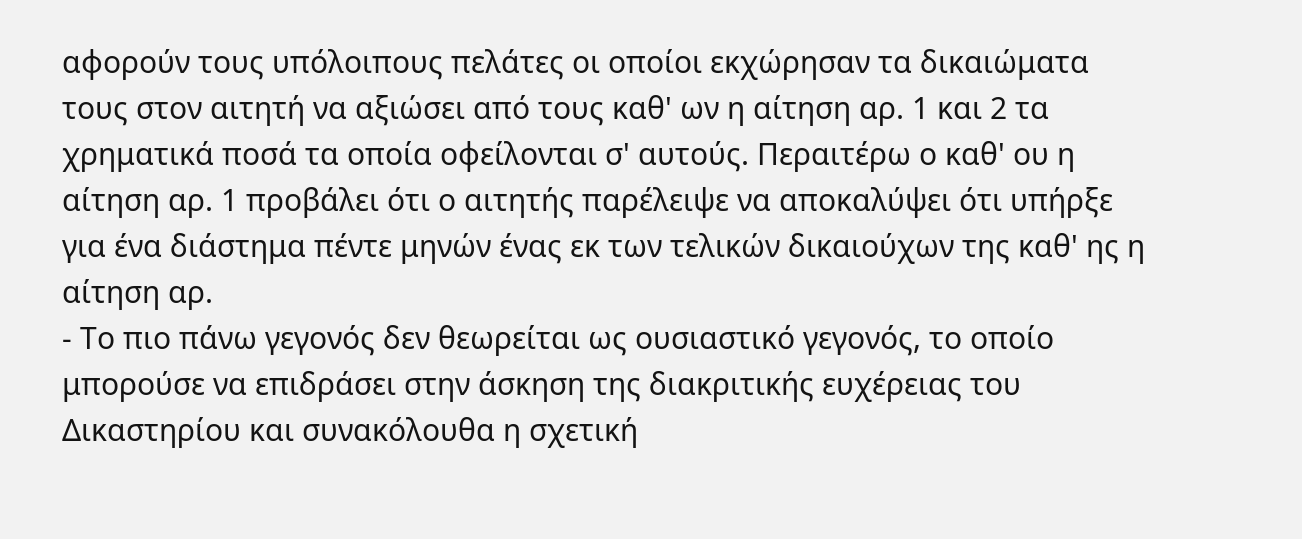αφορούν τους υπόλοιπους πελάτες οι οποίοι εκχώρησαν τα δικαιώματα τους στον αιτητή να αξιώσει από τους καθ' ων η αίτηση αρ. 1 και 2 τα χρηματικά ποσά τα οποία οφείλονται σ' αυτούς. Περαιτέρω ο καθ' ου η αίτηση αρ. 1 προβάλει ότι ο αιτητής παρέλειψε να αποκαλύψει ότι υπήρξε για ένα διάστημα πέντε μηνών ένας εκ των τελικών δικαιούχων της καθ' ης η αίτηση αρ.
- Το πιο πάνω γεγονός δεν θεωρείται ως ουσιαστικό γεγονός, το οποίο μπορούσε να επιδράσει στην άσκηση της διακριτικής ευχέρειας του Δικαστηρίου και συνακόλουθα η σχετική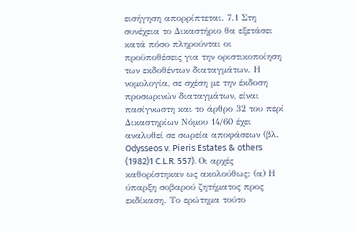εισήγηση απορρίπτεται. 7.1 Στη συνέχεια το Δικαστήριο θα εξετάσει κατά πόσο πληρούνται οι προϋποθέσεις για την οριστικοποίηση των εκδοθέντων διαταγμάτων. Η νομολογία, σε σχέση με την έκδοση προσωρινών διαταγμάτων, είναι πασίγνωστη και το άρθρο 32 του περί Δικαστηρίων Νόμου 14/60 έχει αναλυθεί σε σωρεία αποφάσεων (βλ. Odysseos v. Pieris Estates & others
(1982)1 C.L.R. 557). Οι αρχές καθορίστηκαν ως ακολούθως: (α) Η ύπαρξη σοβαρού ζητήματος προς εκδίκαση. Το ερώτημα τούτο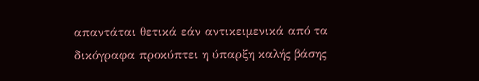απαντάται θετικά εάν αντικειμενικά από τα δικόγραφα προκύπτει η ύπαρξη καλής βάσης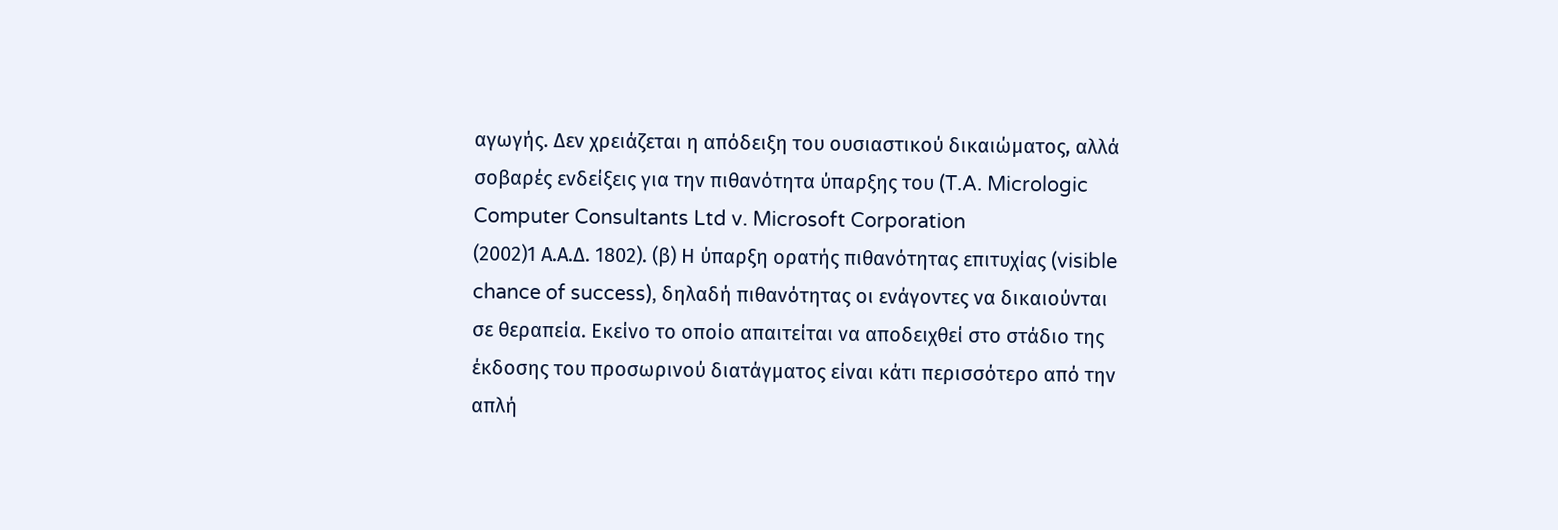αγωγής. Δεν χρειάζεται η απόδειξη του ουσιαστικού δικαιώματος, αλλά σοβαρές ενδείξεις για την πιθανότητα ύπαρξης του (T.A. Micrologic Computer Consultants Ltd v. Microsoft Corporation
(2002)1 Α.Α.Δ. 1802). (β) Η ύπαρξη ορατής πιθανότητας επιτυχίας (visible chance of success), δηλαδή πιθανότητας οι ενάγοντες να δικαιούνται σε θεραπεία. Εκείνο το οποίο απαιτείται να αποδειχθεί στο στάδιο της έκδοσης του προσωρινού διατάγματος είναι κάτι περισσότερο από την απλή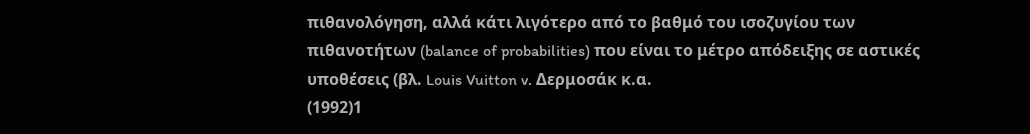πιθανολόγηση, αλλά κάτι λιγότερο από το βαθμό του ισοζυγίου των πιθανοτήτων (balance of probabilities) που είναι το μέτρο απόδειξης σε αστικές υποθέσεις (βλ. Louis Vuitton v. Δερμοσάκ κ.α.
(1992)1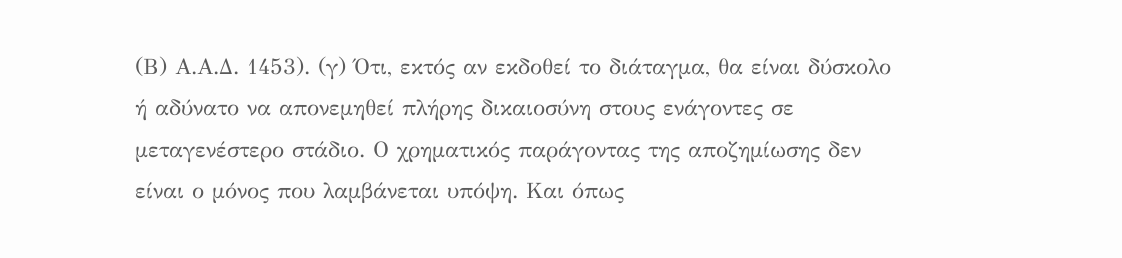(Β) Α.Α.Δ. 1453). (γ) Ότι, εκτός αν εκδοθεί το διάταγμα, θα είναι δύσκολο ή αδύνατο να απονεμηθεί πλήρης δικαιοσύνη στους ενάγοντες σε μεταγενέστερο στάδιο. Ο χρηματικός παράγοντας της αποζημίωσης δεν είναι ο μόνος που λαμβάνεται υπόψη. Και όπως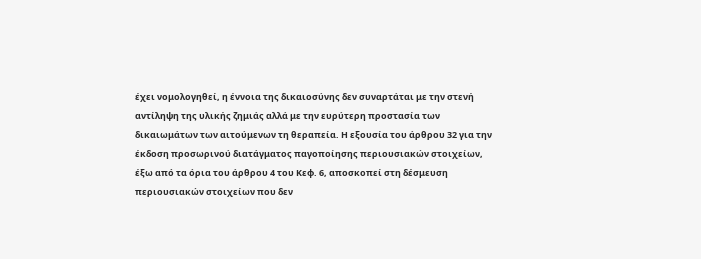έχει νομολογηθεί, η έννοια της δικαιοσύνης δεν συναρτάται με την στενή αντίληψη της υλικής ζημιάς αλλά με την ευρύτερη προστασία των δικαιωμάτων των αιτούμενων τη θεραπεία. Η εξουσία του άρθρου 32 για την έκδοση προσωρινού διατάγματος παγοποίησης περιουσιακών στοιχείων, έξω από τα όρια του άρθρου 4 του Κεφ. 6, αποσκοπεί στη δέσμευση περιουσιακών στοιχείων που δεν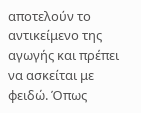αποτελούν το αντικείμενο της αγωγής και πρέπει να ασκείται με φειδώ. Όπως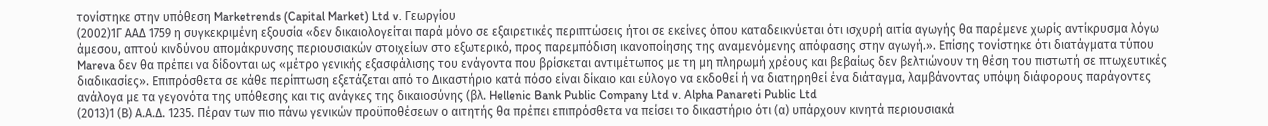τονίστηκε στην υπόθεση Marketrends (Capital Market) Ltd v. Γεωργίου
(2002)1Γ ΑΑΔ 1759 η συγκεκριμένη εξουσία «δεν δικαιολογείται παρά μόνο σε εξαιρετικές περιπτώσεις ήτοι σε εκείνες όπου καταδεικνύεται ότι ισχυρή αιτία αγωγής θα παρέμενε χωρίς αντίκρυσμα λόγω άμεσου, απτού κινδύνου απομάκρυνσης περιουσιακών στοιχείων στο εξωτερικό, προς παρεμπόδιση ικανοποίησης της αναμενόμενης απόφασης στην αγωγή.». Επίσης τονίστηκε ότι διατάγματα τύπου Mareva δεν θα πρέπει να δίδονται ως «μέτρο γενικής εξασφάλισης του ενάγοντα που βρίσκεται αντιμέτωπος με τη μη πληρωμή χρέους και βεβαίως δεν βελτιώνουν τη θέση του πιστωτή σε πτωχευτικές διαδικασίες». Επιπρόσθετα σε κάθε περίπτωση εξετάζεται από το Δικαστήριο κατά πόσο είναι δίκαιο και εύλογο να εκδοθεί ή να διατηρηθεί ένα διάταγμα, λαμβάνοντας υπόψη διάφορους παράγοντες ανάλογα με τα γεγονότα της υπόθεσης και τις ανάγκες της δικαιοσύνης (βλ. Hellenic Bank Public Company Ltd v. Alpha Panareti Public Ltd
(2013)1 (Β) Α.Α.Δ. 1235. Πέραν των πιο πάνω γενικών προϋποθέσεων ο αιτητής θα πρέπει επιπρόσθετα να πείσει το δικαστήριο ότι (α) υπάρχουν κινητά περιουσιακά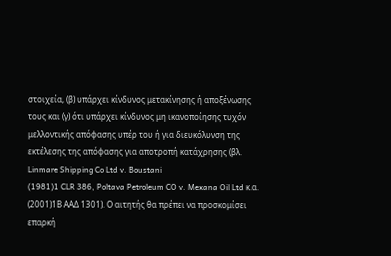στοιχεία, (β) υπάρχει κίνδυνος μετακίνησης ή αποξένωσης τους και (γ) ότι υπάρχει κίνδυνος μη ικανοποίησης τυχόν μελλοντικής απόφασης υπέρ του ή για διευκόλυνση της εκτέλεσης της απόφασης για αποτροπή κατάχρησης (βλ. Linmare Shipping Co Ltd v. Boustani
(1981)1 CLR 386, Poltava Petroleum CO v. Mexana Oil Ltd κ.α.
(2001)1Β ΑΑΔ 1301). Ο αιτητής θα πρέπει να προσκομίσει επαρκή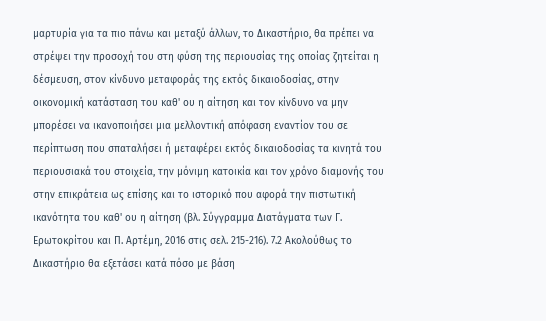μαρτυρία για τα πιο πάνω και μεταξύ άλλων, το Δικαστήριο, θα πρέπει να στρέψει την προσοχή του στη φύση της περιουσίας της οποίας ζητείται η δέσμευση, στον κίνδυνο μεταφοράς της εκτός δικαιοδοσίας, στην οικονομική κατάσταση του καθ' ου η αίτηση και τον κίνδυνο να μην μπορέσει να ικανοποιήσει μια μελλοντική απόφαση εναντίον του σε περίπτωση που σπαταλήσει ή μεταφέρει εκτός δικαιοδοσίας τα κινητά του περιουσιακά του στοιχεία, την μόνιμη κατοικία και τον χρόνο διαμονής του στην επικράτεια ως επίσης και το ιστορικό που αφορά την πιστωτική ικανότητα του καθ' ου η αίτηση (βλ. Σύγγραμμα Διατάγματα των Γ. Ερωτοκρίτου και Π. Αρτέμη, 2016 στις σελ. 215-216). 7.2 Ακολούθως το Δικαστήριο θα εξετάσει κατά πόσο με βάση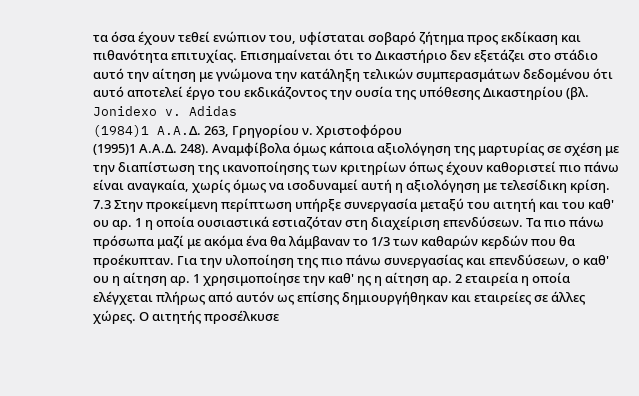τα όσα έχουν τεθεί ενώπιον του, υφίσταται σοβαρό ζήτημα προς εκδίκαση και πιθανότητα επιτυχίας. Επισημαίνεται ότι το Δικαστήριο δεν εξετάζει στο στάδιο αυτό την αίτηση με γνώμονα την κατάληξη τελικών συμπερασμάτων δεδομένου ότι αυτό αποτελεί έργο του εκδικάζοντος την ουσία της υπόθεσης Δικαστηρίου (βλ. Jonidexo v. Adidas
(1984)1 A.A.Δ. 263, Γρηγορίου ν. Χριστοφόρου
(1995)1 Α.Α.Δ. 248). Αναμφίβολα όμως κάποια αξιολόγηση της μαρτυρίας σε σχέση με την διαπίστωση της ικανοποίησης των κριτηρίων όπως έχουν καθοριστεί πιο πάνω είναι αναγκαία, χωρίς όμως να ισοδυναμεί αυτή η αξιολόγηση με τελεσίδικη κρίση. 7.3 Στην προκείμενη περίπτωση υπήρξε συνεργασία μεταξύ του αιτητή και του καθ' ου αρ. 1 η οποία ουσιαστικά εστιαζόταν στη διαχείριση επενδύσεων. Τα πιο πάνω πρόσωπα μαζί με ακόμα ένα θα λάμβαναν το 1/3 των καθαρών κερδών που θα προέκυπταν. Για την υλοποίηση της πιο πάνω συνεργασίας και επενδύσεων, ο καθ' ου η αίτηση αρ. 1 χρησιμοποίησε την καθ' ης η αίτηση αρ. 2 εταιρεία η οποία ελέγχεται πλήρως από αυτόν ως επίσης δημιουργήθηκαν και εταιρείες σε άλλες χώρες. Ο αιτητής προσέλκυσε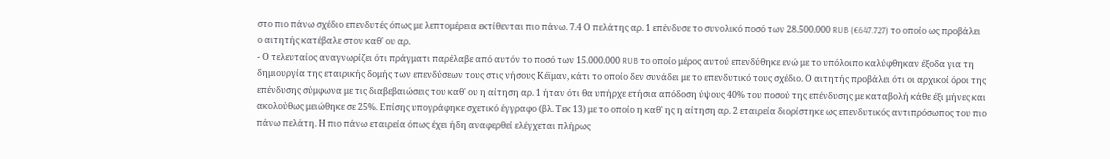στο πιο πάνω σχέδιο επενδυτές όπως με λεπτομέρεια εκτίθενται πιο πάνω. 7.4 Ο πελάτης αρ. 1 επένδυσε το συνολικό ποσό των 28.500.000 RUB (€647.727) το οποίο ως προβάλει ο αιτητής κατέβαλε στον καθ' ου αρ.
- Ο τελευταίος αναγνωρίζει ότι πράγματι παρέλαβε από αυτόν το ποσό των 15.000.000 RUB το οποίο μέρος αυτού επενδύθηκε ενώ με το υπόλοιπο καλύφθηκαν έξοδα για τη δημιουργία της εταιρικής δομής των επενδύσεων τους στις νήσους Κέϊμαν, κάτι το οποίο δεν συνάδει με το επενδυτικό τους σχέδιο. Ο αιτητής προβάλει ότι οι αρχικοί όροι της επένδυσης σύμφωνα με τις διαβεβαιώσεις του καθ' ου η αίτηση αρ. 1 ήταν ότι θα υπήρχε ετήσια απόδοση ύψους 40% του ποσού της επένδυσης με καταβολή κάθε έξι μήνες και ακολούθως μειώθηκε σε 25%. Επίσης υπογράφηκε σχετικό έγγραφο (βλ. Τεκ 13) με το οποίο η καθ' ης η αίτηση αρ. 2 εταιρεία διορίστηκε ως επενδυτικός αντιπρόσωπος του πιο πάνω πελάτη. Η πιο πάνω εταιρεία όπως έχει ήδη αναφερθεί ελέγχεται πλήρως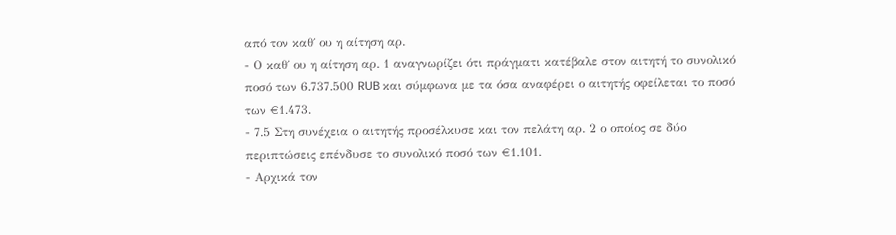από τον καθ΄ ου η αίτηση αρ.
- Ο καθ΄ ου η αίτηση αρ. 1 αναγνωρίζει ότι πράγματι κατέβαλε στον αιτητή το συνολικό ποσό των 6.737.500 RUB και σύμφωνα με τα όσα αναφέρει ο αιτητής οφείλεται το ποσό των €1.473.
- 7.5 Στη συνέχεια ο αιτητής προσέλκυσε και τον πελάτη αρ. 2 ο οποίος σε δύο περιπτώσεις επένδυσε το συνολικό ποσό των €1.101.
- Αρχικά τον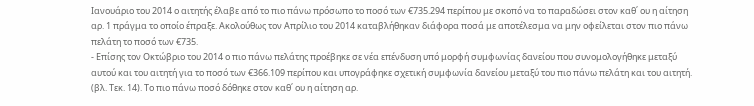Ιανουάριο του 2014 ο αιτητής έλαβε από το πιο πάνω πρόσωπο το ποσό των €735.294 περίπου με σκοπό να το παραδώσει στον καθ΄ ου η αίτηση αρ. 1 πράγμα το οποίο έπραξε. Ακολούθως τον Απρίλιο του 2014 καταβλήθηκαν διάφορα ποσά με αποτέλεσμα να μην οφείλεται στον πιο πάνω πελάτη το ποσό των €735.
- Επίσης τον Οκτώβριο του 2014 ο πιο πάνω πελάτης προέβηκε σε νέα επένδυση υπό μορφή συμφωνίας δανείου που συνομολογήθηκε μεταξύ αυτού και του αιτητή για το ποσό των €366.109 περίπου και υπογράφηκε σχετική συμφωνία δανείου μεταξύ του πιο πάνω πελάτη και του αιτητή. (βλ. Τεκ. 14). Το πιο πάνω ποσό δόθηκε στον καθ΄ ου η αίτηση αρ.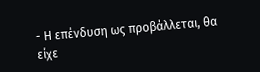- Η επένδυση ως προβάλλεται, θα είχε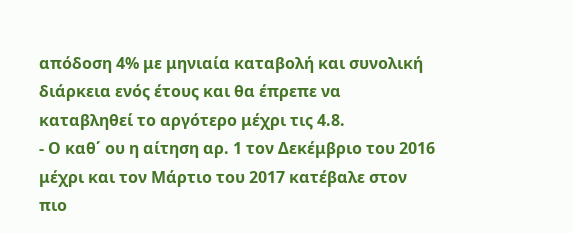απόδοση 4% με μηνιαία καταβολή και συνολική διάρκεια ενός έτους και θα έπρεπε να καταβληθεί το αργότερο μέχρι τις 4.8.
- Ο καθ΄ ου η αίτηση αρ. 1 τον Δεκέμβριο του 2016 μέχρι και τον Μάρτιο του 2017 κατέβαλε στον πιο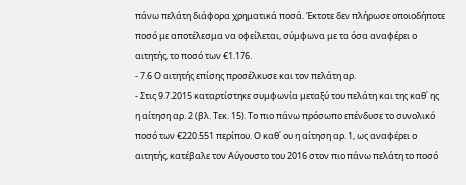πάνω πελάτη διάφορα χρηματικά ποσά. Έκτοτε δεν πλήρωσε οποιοδήποτε ποσό με αποτέλεσμα να οφείλεται, σύμφωνα με τα όσα αναφέρει ο αιτητής, το ποσό των €1.176.
- 7.6 Ο αιτητής επίσης προσέλκυσε και τον πελάτη αρ.
- Στις 9.7.2015 καταρτίστηκε συμφωνία μεταξύ του πελάτη και της καθ΄ ης η αίτηση αρ. 2 (βλ. Τεκ. 15). Το πιο πάνω πρόσωπο επένδυσε το συνολικό ποσό των €220.551 περίπου. Ο καθ΄ ου η αίτηση αρ. 1, ως αναφέρει ο αιτητής, κατέβαλε τον Αύγουστο του 2016 στον πιο πάνω πελάτη το ποσό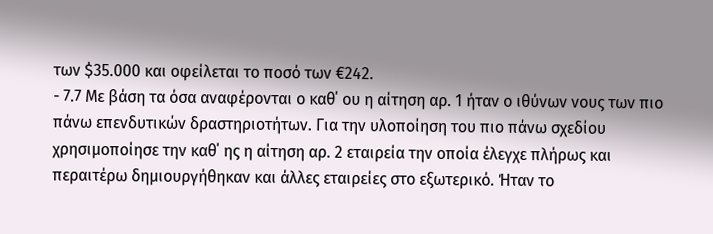των $35.000 και οφείλεται το ποσό των €242.
- 7.7 Με βάση τα όσα αναφέρονται ο καθ΄ ου η αίτηση αρ. 1 ήταν ο ιθύνων νους των πιο πάνω επενδυτικών δραστηριοτήτων. Για την υλοποίηση του πιο πάνω σχεδίου χρησιμοποίησε την καθ΄ ης η αίτηση αρ. 2 εταιρεία την οποία έλεγχε πλήρως και περαιτέρω δημιουργήθηκαν και άλλες εταιρείες στο εξωτερικό. Ήταν το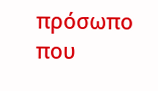πρόσωπο που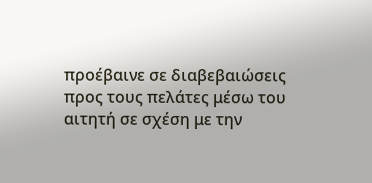προέβαινε σε διαβεβαιώσεις προς τους πελάτες μέσω του αιτητή σε σχέση με την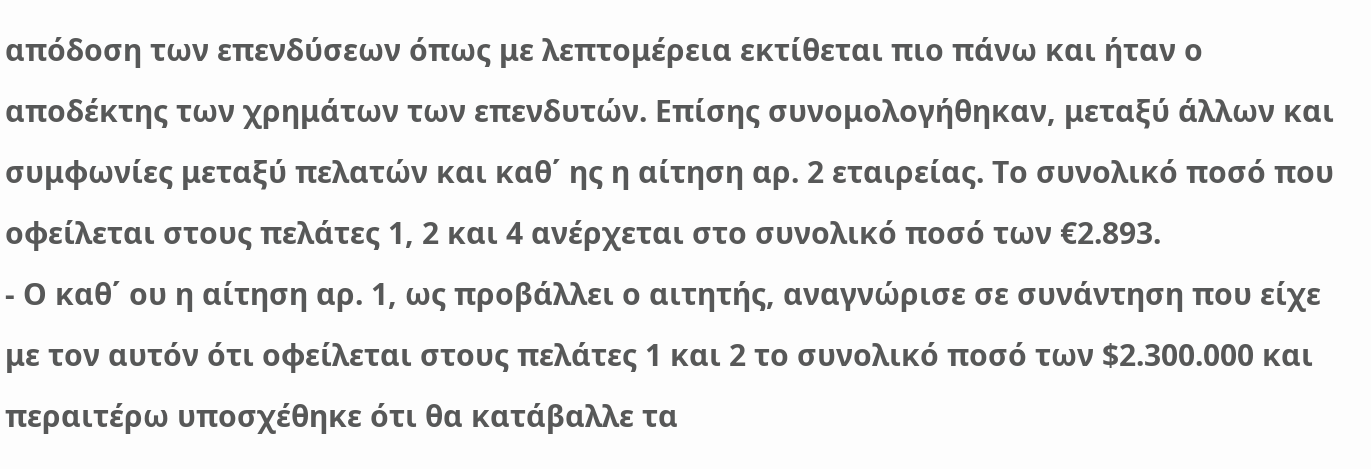απόδοση των επενδύσεων όπως με λεπτομέρεια εκτίθεται πιο πάνω και ήταν ο αποδέκτης των χρημάτων των επενδυτών. Επίσης συνομολογήθηκαν, μεταξύ άλλων και συμφωνίες μεταξύ πελατών και καθ΄ ης η αίτηση αρ. 2 εταιρείας. Το συνολικό ποσό που οφείλεται στους πελάτες 1, 2 και 4 ανέρχεται στο συνολικό ποσό των €2.893.
- Ο καθ΄ ου η αίτηση αρ. 1, ως προβάλλει ο αιτητής, αναγνώρισε σε συνάντηση που είχε με τον αυτόν ότι οφείλεται στους πελάτες 1 και 2 το συνολικό ποσό των $2.300.000 και περαιτέρω υποσχέθηκε ότι θα κατάβαλλε τα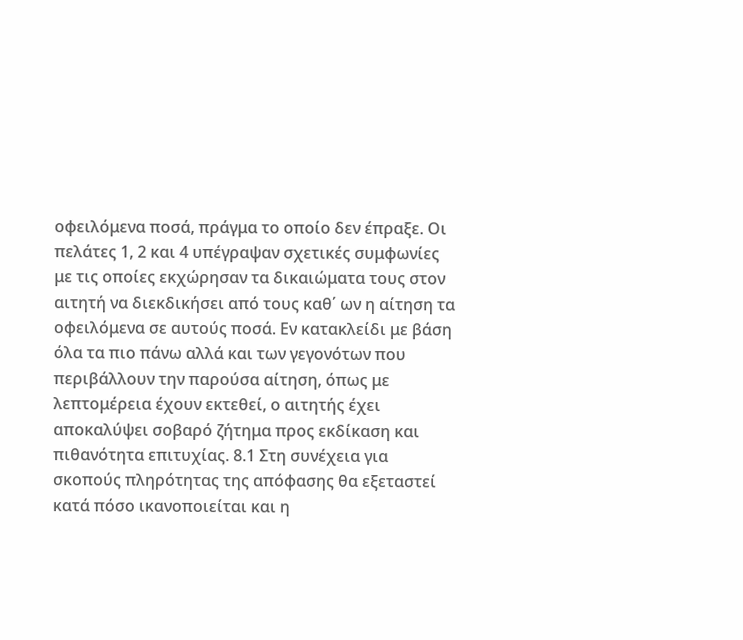οφειλόμενα ποσά, πράγμα το οποίο δεν έπραξε. Οι πελάτες 1, 2 και 4 υπέγραψαν σχετικές συμφωνίες με τις οποίες εκχώρησαν τα δικαιώματα τους στον αιτητή να διεκδικήσει από τους καθ΄ ων η αίτηση τα οφειλόμενα σε αυτούς ποσά. Εν κατακλείδι με βάση όλα τα πιο πάνω αλλά και των γεγονότων που περιβάλλουν την παρούσα αίτηση, όπως με λεπτομέρεια έχουν εκτεθεί, ο αιτητής έχει αποκαλύψει σοβαρό ζήτημα προς εκδίκαση και πιθανότητα επιτυχίας. 8.1 Στη συνέχεια για σκοπούς πληρότητας της απόφασης θα εξεταστεί κατά πόσο ικανοποιείται και η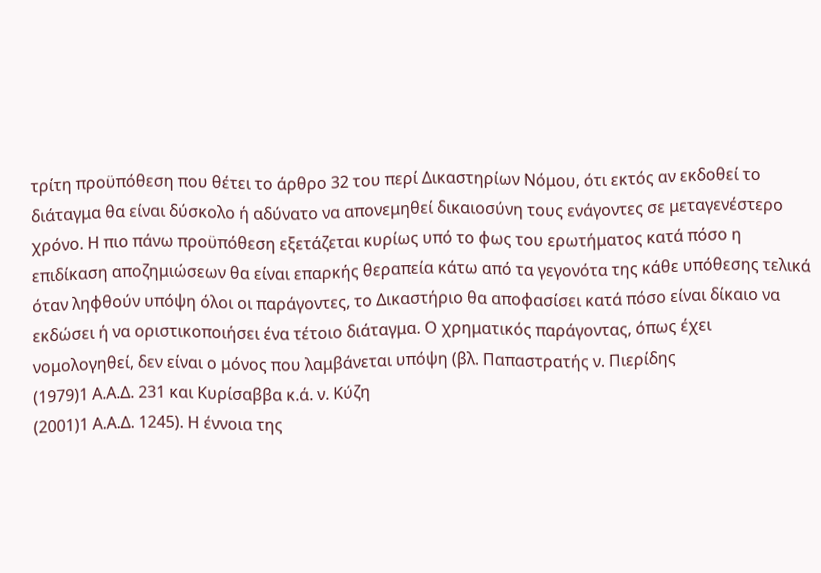τρίτη προϋπόθεση που θέτει το άρθρο 32 του περί Δικαστηρίων Νόμου, ότι εκτός αν εκδοθεί το διάταγμα θα είναι δύσκολο ή αδύνατο να απονεμηθεί δικαιοσύνη τους ενάγοντες σε μεταγενέστερο χρόνο. Η πιο πάνω προϋπόθεση εξετάζεται κυρίως υπό το φως του ερωτήματος κατά πόσο η επιδίκαση αποζημιώσεων θα είναι επαρκής θεραπεία κάτω από τα γεγονότα της κάθε υπόθεσης τελικά όταν ληφθούν υπόψη όλοι οι παράγοντες, το Δικαστήριο θα αποφασίσει κατά πόσο είναι δίκαιο να εκδώσει ή να οριστικοποιήσει ένα τέτοιο διάταγμα. Ο χρηματικός παράγοντας, όπως έχει νομολογηθεί, δεν είναι ο μόνος που λαμβάνεται υπόψη (βλ. Παπαστρατής ν. Πιερίδης
(1979)1 Α.Α.Δ. 231 και Κυρίσαββα κ.ά. ν. Κύζη
(2001)1 Α.Α.Δ. 1245). Η έννοια της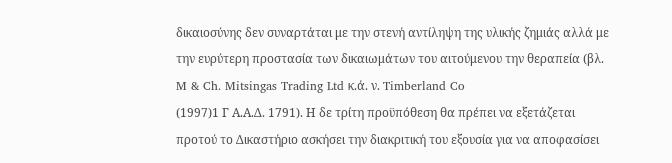δικαιοσύνης δεν συναρτάται με την στενή αντίληψη της υλικής ζημιάς αλλά με την ευρύτερη προστασία των δικαιωμάτων του αιτούμενου την θεραπεία (βλ. M & Ch. Mitsingas Trading Ltd κ.ά. ν. Timberland Co
(1997)1 Γ Α.Α.Δ. 1791). Η δε τρίτη προϋπόθεση θα πρέπει να εξετάζεται προτού το Δικαστήριο ασκήσει την διακριτική του εξουσία για να αποφασίσει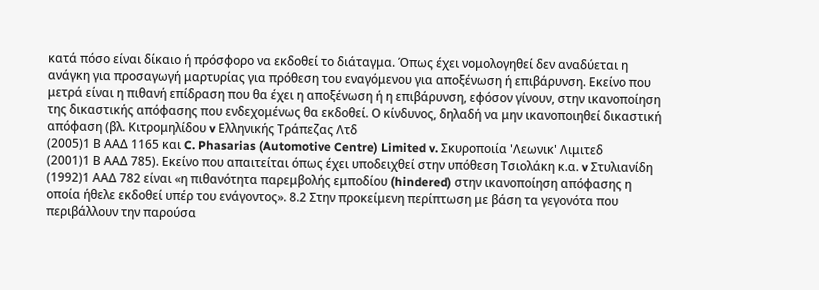κατά πόσο είναι δίκαιο ή πρόσφορο να εκδοθεί το διάταγμα. Όπως έχει νομολογηθεί δεν αναδύεται η ανάγκη για προσαγωγή μαρτυρίας για πρόθεση του εναγόμενου για αποξένωση ή επιβάρυνση. Εκείνο που μετρά είναι η πιθανή επίδραση που θα έχει η αποξένωση ή η επιβάρυνση, εφόσον γίνουν, στην ικανοποίηση της δικαστικής απόφασης που ενδεχομένως θα εκδοθεί. Ο κίνδυνος, δηλαδή να μην ικανοποιηθεί δικαστική απόφαση (βλ. Κιτρομηλίδου v Ελληνικής Τράπεζας Λτδ
(2005)1 Β ΑΑΔ 1165 και C. Phasarias (Automotive Centre) Limited v. Σκυροποιία 'Λεωνικ' Λιμιτεδ
(2001)1 Β ΑΑΔ 785). Εκείνο που απαιτείται όπως έχει υποδειχθεί στην υπόθεση Τσιολάκη κ.α. v Στυλιανίδη
(1992)1 ΑΑΔ 782 είναι «η πιθανότητα παρεμβολής εμποδίου (hindered) στην ικανοποίηση απόφασης η οποία ήθελε εκδοθεί υπέρ του ενάγοντος». 8.2 Στην προκείμενη περίπτωση με βάση τα γεγονότα που περιβάλλουν την παρούσα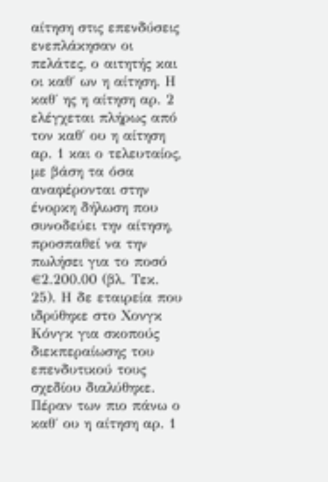αίτηση στις επενδύσεις ενεπλάκησαν οι πελάτες, ο αιτητής και οι καθ΄ ων η αίτηση. Η καθ΄ ης η αίτηση αρ. 2 ελέγχεται πλήρως από τον καθ΄ ου η αίτηση αρ. 1 και ο τελευταίος, με βάση τα όσα αναφέρονται στην ένορκη δήλωση που συνοδεύει την αίτηση, προσπαθεί να την πωλήσει για το ποσό €2.200.00 (βλ. Τεκ. 25). Η δε εταιρεία που ιδρύθηκε στο Χονγκ Κόνγκ για σκοπούς διεκπεραίωσης του επενδυτικού τους σχεδίου διαλύθηκε. Πέραν των πιο πάνω ο καθ΄ ου η αίτηση αρ. 1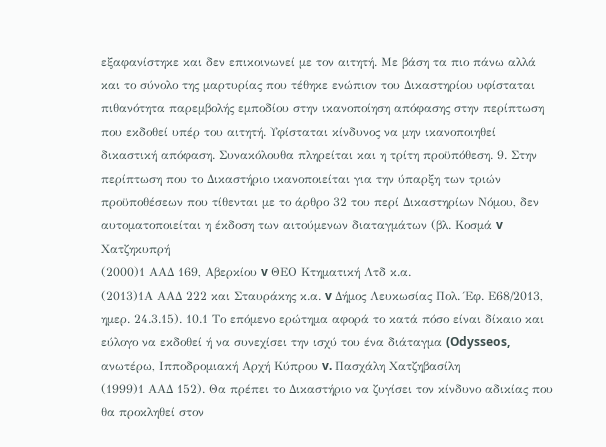εξαφανίστηκε και δεν επικοινωνεί με τον αιτητή. Με βάση τα πιο πάνω αλλά και το σύνολο της μαρτυρίας που τέθηκε ενώπιον του Δικαστηρίου υφίσταται πιθανότητα παρεμβολής εμποδίου στην ικανοποίηση απόφασης στην περίπτωση που εκδοθεί υπέρ του αιτητή. Υφίσταται κίνδυνος να μην ικανοποιηθεί δικαστική απόφαση. Συνακόλουθα πληρείται και η τρίτη προϋπόθεση. 9. Στην περίπτωση που το Δικαστήριο ικανοποιείται για την ύπαρξη των τριών προϋποθέσεων που τίθενται με το άρθρο 32 του περί Δικαστηρίων Νόμου, δεν αυτοματοποιείται η έκδοση των αιτούμενων διαταγμάτων (βλ. Κοσμά v Χατζηκυπρή
(2000)1 ΑΑΔ 169, Αβερκίου v ΘΕΟ Κτηματική Λτδ κ.α.
(2013)1Α ΑΑΔ 222 και Σταυράκης κ.α. v Δήμος Λευκωσίας Πολ. Έφ. Ε68/2013, ημερ. 24.3.15). 10.1 Το επόμενο ερώτημα αφορά το κατά πόσο είναι δίκαιο και εύλογο να εκδοθεί ή να συνεχίσει την ισχύ του ένα διάταγμα (Odysseos, ανωτέρω, Ιπποδρομιακή Αρχή Κύπρου v. Πασχάλη Χατζηβασίλη
(1999)1 ΑΑΔ 152). Θα πρέπει το Δικαστήριο να ζυγίσει τον κίνδυνο αδικίας που θα προκληθεί στον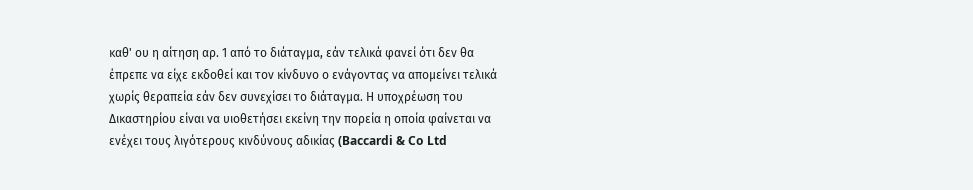καθ' ου η αίτηση αρ. 1 από το διάταγμα, εάν τελικά φανεί ότι δεν θα έπρεπε να είχε εκδοθεί και τον κίνδυνο ο ενάγοντας να απομείνει τελικά χωρίς θεραπεία εάν δεν συνεχίσει το διάταγμα. Η υποχρέωση του Δικαστηρίου είναι να υιοθετήσει εκείνη την πορεία η οποία φαίνεται να ενέχει τους λιγότερους κινδύνους αδικίας (Baccardi & Co Ltd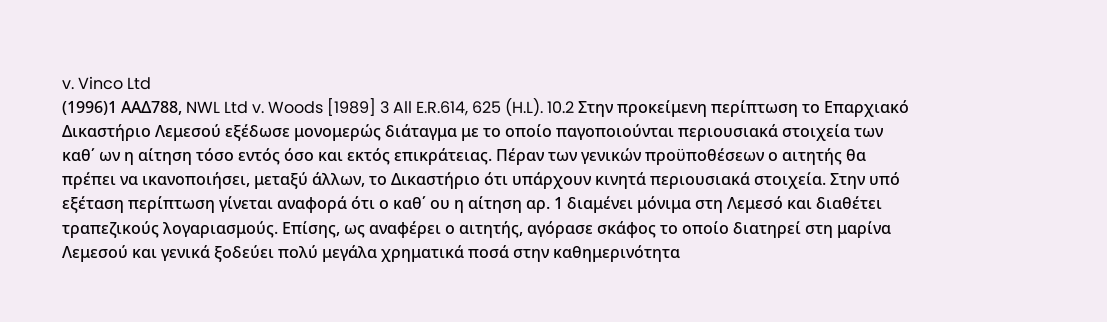v. Vinco Ltd
(1996)1 ΑΑΔ788, NWL Ltd v. Woods [1989] 3 All E.R.614, 625 (H.L). 10.2 Στην προκείμενη περίπτωση το Επαρχιακό Δικαστήριο Λεμεσού εξέδωσε μονομερώς διάταγμα με το οποίο παγοποιούνται περιουσιακά στοιχεία των καθ΄ ων η αίτηση τόσο εντός όσο και εκτός επικράτειας. Πέραν των γενικών προϋποθέσεων ο αιτητής θα πρέπει να ικανοποιήσει, μεταξύ άλλων, το Δικαστήριο ότι υπάρχουν κινητά περιουσιακά στοιχεία. Στην υπό εξέταση περίπτωση γίνεται αναφορά ότι ο καθ΄ ου η αίτηση αρ. 1 διαμένει μόνιμα στη Λεμεσό και διαθέτει τραπεζικούς λογαριασμούς. Επίσης, ως αναφέρει ο αιτητής, αγόρασε σκάφος το οποίο διατηρεί στη μαρίνα Λεμεσού και γενικά ξοδεύει πολύ μεγάλα χρηματικά ποσά στην καθημερινότητα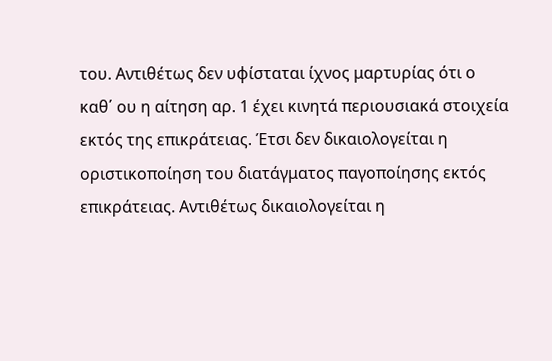του. Αντιθέτως δεν υφίσταται ίχνος μαρτυρίας ότι ο καθ΄ ου η αίτηση αρ. 1 έχει κινητά περιουσιακά στοιχεία εκτός της επικράτειας. Έτσι δεν δικαιολογείται η οριστικοποίηση του διατάγματος παγοποίησης εκτός επικράτειας. Αντιθέτως δικαιολογείται η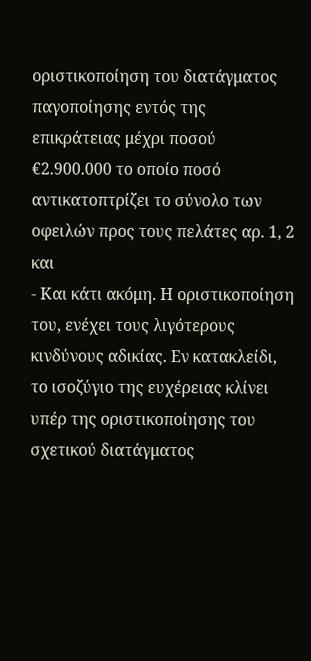οριστικοποίηση του διατάγματος παγοποίησης εντός της επικράτειας μέχρι ποσού €2.900.000 το οποίο ποσό αντικατοπτρίζει το σύνολο των οφειλών προς τους πελάτες αρ. 1, 2 και
- Και κάτι ακόμη. Η οριστικοποίηση του, ενέχει τους λιγότερους κινδύνους αδικίας. Εν κατακλείδι, το ισοζύγιο της ευχέρειας κλίνει υπέρ της οριστικοποίησης του σχετικού διατάγματος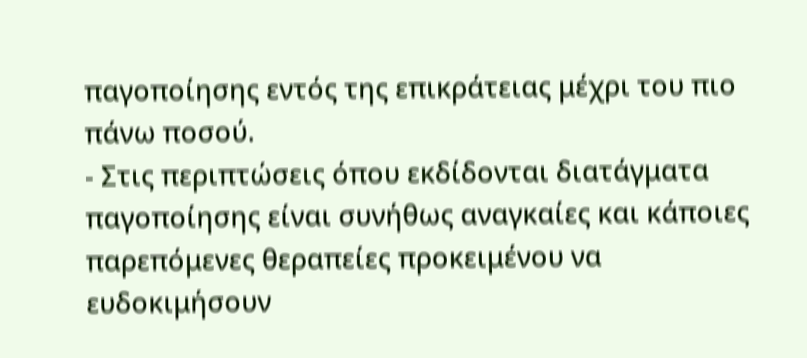παγοποίησης εντός της επικράτειας μέχρι του πιο πάνω ποσού.
- Στις περιπτώσεις όπου εκδίδονται διατάγματα παγοποίησης είναι συνήθως αναγκαίες και κάποιες παρεπόμενες θεραπείες προκειμένου να ευδοκιμήσουν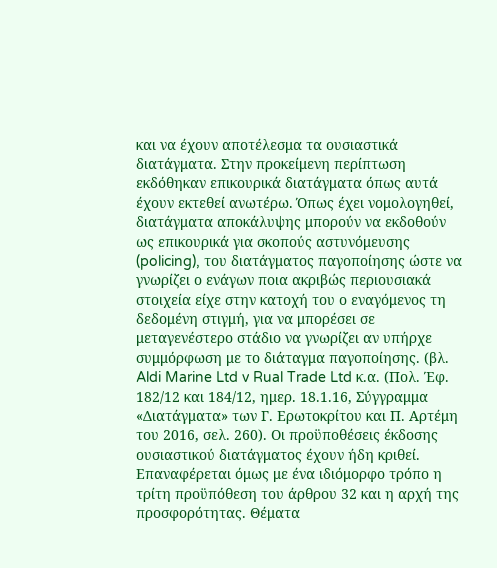και να έχουν αποτέλεσμα τα ουσιαστικά διατάγματα. Στην προκείμενη περίπτωση εκδόθηκαν επικουρικά διατάγματα όπως αυτά έχουν εκτεθεί ανωτέρω. Όπως έχει νομολογηθεί, διατάγματα αποκάλυψης μπορούν να εκδοθούν ως επικουρικά για σκοπούς αστυνόμευσης (policing), του διατάγματος παγοποίησης ώστε να γνωρίζει ο ενάγων ποια ακριβώς περιουσιακά στοιχεία είχε στην κατοχή του ο εναγόμενος τη δεδομένη στιγμή, για να μπορέσει σε μεταγενέστερο στάδιο να γνωρίζει αν υπήρχε συμμόρφωση με το διάταγμα παγοποίησης. (βλ. Aldi Marine Ltd v Rual Trade Ltd κ.α. (Πολ. Έφ. 182/12 και 184/12, ημερ. 18.1.16, Σύγγραμμα «Διατάγματα» των Γ. Ερωτοκρίτου και Π. Αρτέμη του 2016, σελ. 260). Οι προϋποθέσεις έκδοσης ουσιαστικού διατάγματος έχουν ήδη κριθεί. Επαναφέρεται όμως με ένα ιδιόμορφο τρόπο η τρίτη προϋπόθεση του άρθρου 32 και η αρχή της προσφορότητας. Θέματα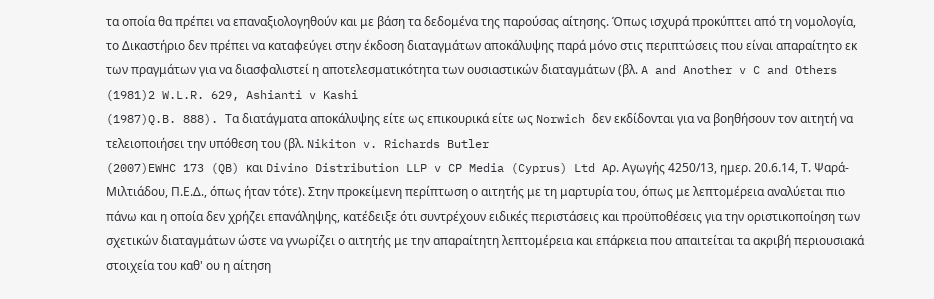τα οποία θα πρέπει να επαναξιολογηθούν και με βάση τα δεδομένα της παρούσας αίτησης. Όπως ισχυρά προκύπτει από τη νομολογία, το Δικαστήριο δεν πρέπει να καταφεύγει στην έκδοση διαταγμάτων αποκάλυψης παρά μόνο στις περιπτώσεις που είναι απαραίτητο εκ των πραγμάτων για να διασφαλιστεί η αποτελεσματικότητα των ουσιαστικών διαταγμάτων (βλ. A and Another v C and Others
(1981)2 W.L.R. 629, Ashianti v Kashi
(1987)Q.B. 888). Τα διατάγματα αποκάλυψης είτε ως επικουρικά είτε ως Norwich δεν εκδίδονται για να βοηθήσουν τον αιτητή να τελειοποιήσει την υπόθεση του (βλ. Nikiton v. Richards Butler
(2007)EWHC 173 (QB) και Divino Distribution LLP v CP Media (Cyprus) Ltd Aρ. Αγωγής 4250/13, ημερ. 20.6.14, Τ. Ψαρά-Μιλτιάδου, Π.Ε.Δ., όπως ήταν τότε). Στην προκείμενη περίπτωση ο αιτητής με τη μαρτυρία του, όπως με λεπτομέρεια αναλύεται πιο πάνω και η οποία δεν χρήζει επανάληψης, κατέδειξε ότι συντρέχουν ειδικές περιστάσεις και προϋποθέσεις για την οριστικοποίηση των σχετικών διαταγμάτων ώστε να γνωρίζει ο αιτητής με την απαραίτητη λεπτομέρεια και επάρκεια που απαιτείται τα ακριβή περιουσιακά στοιχεία του καθ' ου η αίτηση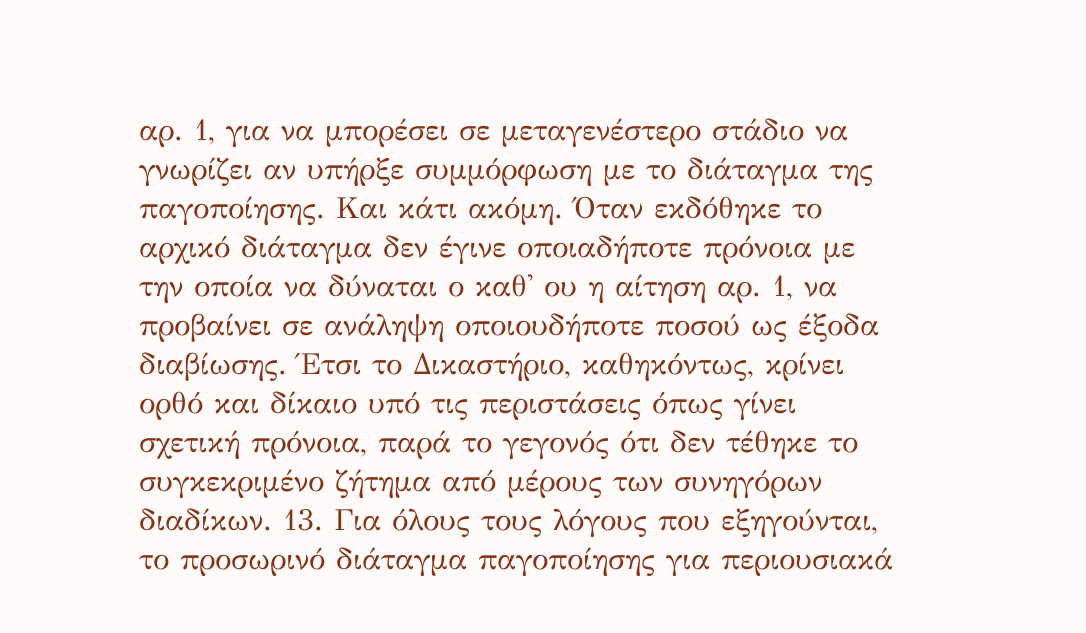αρ. 1, για να μπορέσει σε μεταγενέστερο στάδιο να γνωρίζει αν υπήρξε συμμόρφωση με το διάταγμα της παγοποίησης. Και κάτι ακόμη. Όταν εκδόθηκε το αρχικό διάταγμα δεν έγινε οποιαδήποτε πρόνοια με την οποία να δύναται ο καθ' ου η αίτηση αρ. 1, να προβαίνει σε ανάληψη οποιουδήποτε ποσού ως έξοδα διαβίωσης. Έτσι το Δικαστήριο, καθηκόντως, κρίνει ορθό και δίκαιο υπό τις περιστάσεις όπως γίνει σχετική πρόνοια, παρά το γεγονός ότι δεν τέθηκε το συγκεκριμένο ζήτημα από μέρους των συνηγόρων διαδίκων. 13. Για όλους τους λόγους που εξηγούνται, το προσωρινό διάταγμα παγοποίησης για περιουσιακά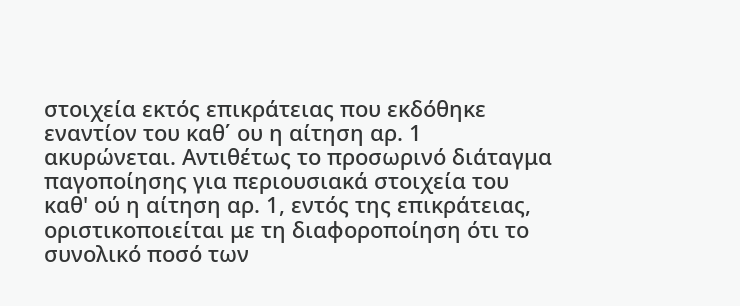στοιχεία εκτός επικράτειας που εκδόθηκε εναντίον του καθ΄ ου η αίτηση αρ. 1 ακυρώνεται. Αντιθέτως το προσωρινό διάταγμα παγοποίησης για περιουσιακά στοιχεία του καθ' ού η αίτηση αρ. 1, εντός της επικράτειας, οριστικοποιείται με τη διαφοροποίηση ότι το συνολικό ποσό των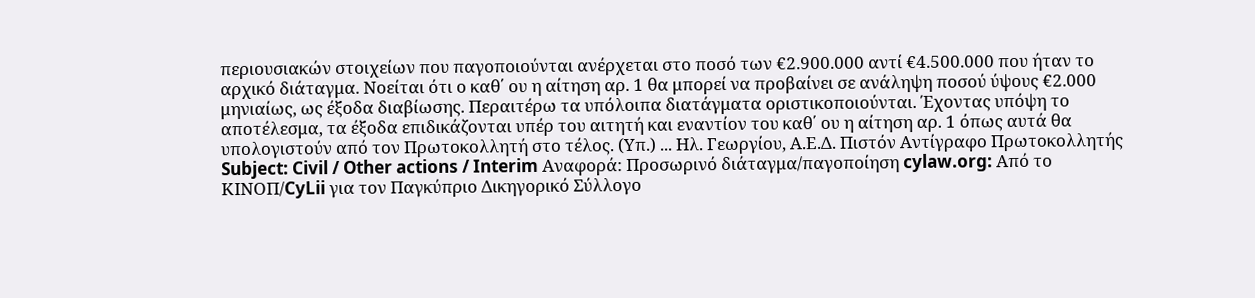περιουσιακών στοιχείων που παγοποιούνται ανέρχεται στο ποσό των €2.900.000 αντί €4.500.000 που ήταν το αρχικό διάταγμα. Νοείται ότι ο καθ΄ ου η αίτηση αρ. 1 θα μπορεί να προβαίνει σε ανάληψη ποσού ύψους €2.000 μηνιαίως, ως έξοδα διαβίωσης. Περαιτέρω τα υπόλοιπα διατάγματα οριστικοποιούνται. Έχοντας υπόψη το αποτέλεσμα, τα έξοδα επιδικάζονται υπέρ του αιτητή και εναντίον του καθ΄ ου η αίτηση αρ. 1 όπως αυτά θα υπολογιστούν από τον Πρωτοκολλητή στο τέλος. (Υπ.) ... Ηλ. Γεωργίου, Α.Ε.Δ. Πιστόν Αντίγραφο Πρωτοκολλητής Subject: Civil / Other actions / Interim Αναφορά: Προσωρινό διάταγμα/παγοποίηση cylaw.org: Από το ΚΙΝOΠ/CyLii για τον Παγκύπριο Δικηγορικό Σύλλογο